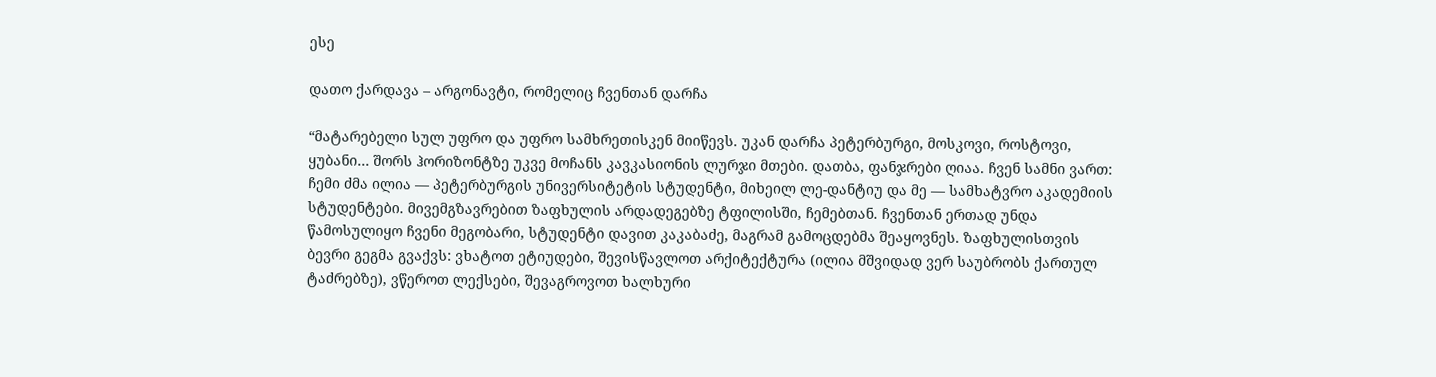ესე

დათო ქარდავა – არგონავტი, რომელიც ჩვენთან დარჩა

“მატარებელი სულ უფრო და უფრო სამხრეთისკენ მიიწევს. უკან დარჩა პეტერბურგი, მოსკოვი, როსტოვი, ყუბანი… შორს ჰორიზონტზე უკვე მოჩანს კავკასიონის ლურჯი მთები. დათბა, ფანჯრები ღიაა. ჩვენ სამნი ვართ: ჩემი ძმა ილია — პეტერბურგის უნივერსიტეტის სტუდენტი, მიხეილ ლე-დანტიუ და მე — სამხატვრო აკადემიის სტუდენტები. მივემგზავრებით ზაფხულის არდადეგებზე ტფილისში, ჩემებთან. ჩვენთან ერთად უნდა წამოსულიყო ჩვენი მეგობარი, სტუდენტი დავით კაკაბაძე, მაგრამ გამოცდებმა შეაყოვნეს. ზაფხულისთვის ბევრი გეგმა გვაქვს: ვხატოთ ეტიუდები, შევისწავლოთ არქიტექტურა (ილია მშვიდად ვერ საუბრობს ქართულ ტაძრებზე), ვწეროთ ლექსები, შევაგროვოთ ხალხური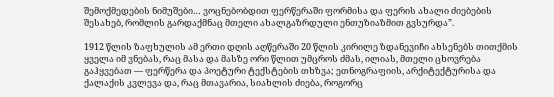შემოქმედების ნიმუშები… ვოცნებობდით ფერწერაში ფორმისა და ფერის ახალი ძიებების შესახებ, რომლის გარდაქმნაც მთელი ახალგაზრდული ენთუზიაზმით გვსურდა”.

1912 წლის ზაფხულის ამ ერთი დღის აღწერაში 20 წლის კირილე ზდანევიჩი ახსენებს თითქმის ყველა იმ ვნებას, რაც მასა და მასზე ორი წლით უმცროს ძმას, ილიას, მთელი ცხოვრება გაჰყვებათ — ფერწერა და პოეტური ტექსტების თხზვა; ეთნოგრაფიის, არქიტექტურისა და ქალაქის კვლევა და, რაც მთავარია, სიახლის ძიება, როგორც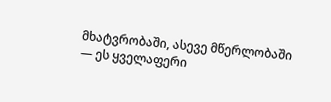მხატვრობაში, ასევე მწერლობაში — ეს ყველაფერი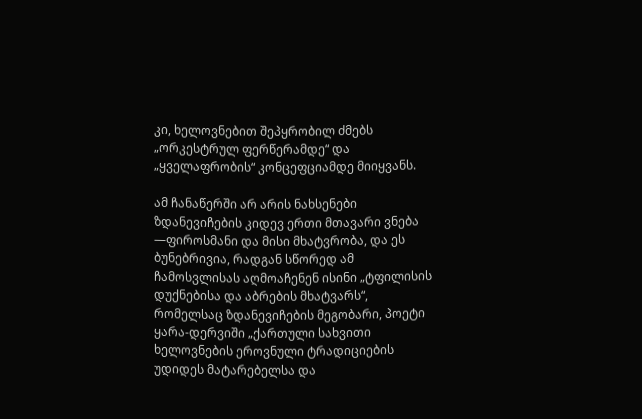კი, ხელოვნებით შეპყრობილ ძმებს „ორკესტრულ ფერწერამდე“ და „ყველაფრობის“ კონცეფციამდე მიიყვანს.

ამ ჩანაწერში არ არის ნახსენები ზდანევიჩების კიდევ ერთი მთავარი ვნება —ფიროსმანი და მისი მხატვრობა, და ეს ბუნებრივია, რადგან სწორედ ამ ჩამოსვლისას აღმოაჩენენ ისინი „ტფილისის დუქნებისა და აბრების მხატვარს“, რომელსაც ზდანევიჩების მეგობარი, პოეტი ყარა-დერვიში „ქართული სახვითი ხელოვნების ეროვნული ტრადიციების უდიდეს მატარებელსა და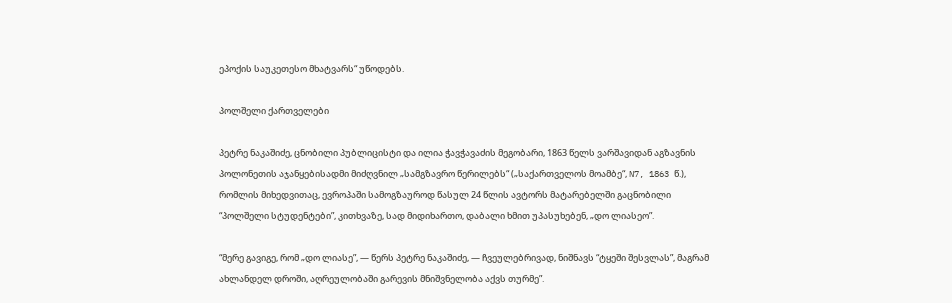ეპოქის საუკეთესო მხატვარს“ უწოდებს.

პოლშელი ქართველები

პეტრე ნაკაშიძე, ცნობილი პუბლიცისტი და ილია ჭავჭავაძის მეგობარი, 1863 წელს ვარშავიდან აგზავნის პოლონეთის აჯანყებისადმი მიძღვნილ „სამგზავრო წერილებს“ („საქართველოს მოამბე“, N7, 1863 წ.), რომლის მიხედვითაც, ევროპაში სამოგზაუროდ წასულ 24 წლის ავტორს მატარებელში გაცნობილი “პოლშელი სტუდენტები”, კითხვაზე, სად მიდიხართო, დაბალი ხმით უპასუხებენ, „დო ლიასეო”.

“მერე გავიგე, რომ „დო ლიასე”, — წერს პეტრე ნაკაშიძე, — ჩვეულებრივად, ნიშნავს “ტყეში შესვლას”, მაგრამ ახლანდელ დროში, აღრეულობაში გარევის მნიშვნელობა აქვს თურმე”.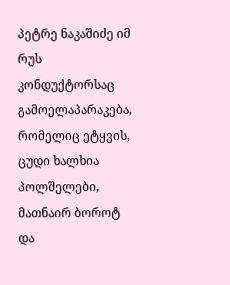პეტრე ნაკაშიძე იმ რუს კონდუქტორსაც გამოელაპარაკება, რომელიც ეტყვის, ცუდი ხალხია პოლშელები, მათნაირ ბოროტ და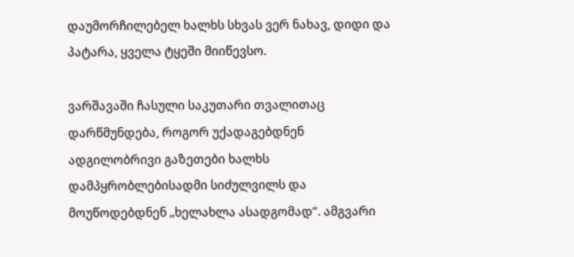დაუმორჩილებელ ხალხს სხვას ვერ ნახავ, დიდი და პატარა, ყველა ტყეში მიიწევსო.

ვარშავაში ჩასული საკუთარი თვალითაც დარწმუნდება, როგორ უქადაგებდნენ ადგილობრივი გაზეთები ხალხს დამპყრობლებისადმი სიძულვილს და მოუწოდებდნენ „ხელახლა ასადგომად“. ამგვარი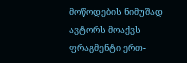მოწოდების ნიმუშად ავტორს მოაქვს ფრაგმენტი ერთ-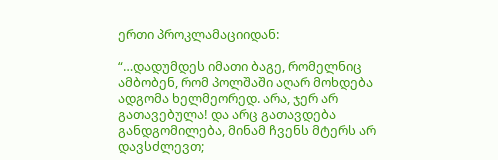ერთი პროკლამაციიდან:

“…დადუმდეს იმათი ბაგე, რომელნიც ამბობენ, რომ პოლშაში აღარ მოხდება ადგომა ხელმეორედ. არა, ჯერ არ გათავებულა! და არც გათავდება განდგომილება, მინამ ჩვენს მტერს არ დავსძლევთ;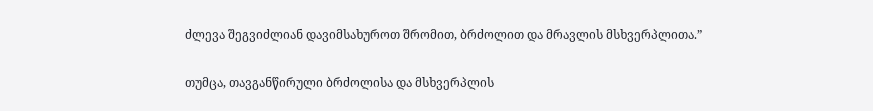ძლევა შეგვიძლიან დავიმსახუროთ შრომით, ბრძოლით და მრავლის მსხვერპლითა.”

თუმცა, თავგანწირული ბრძოლისა და მსხვერპლის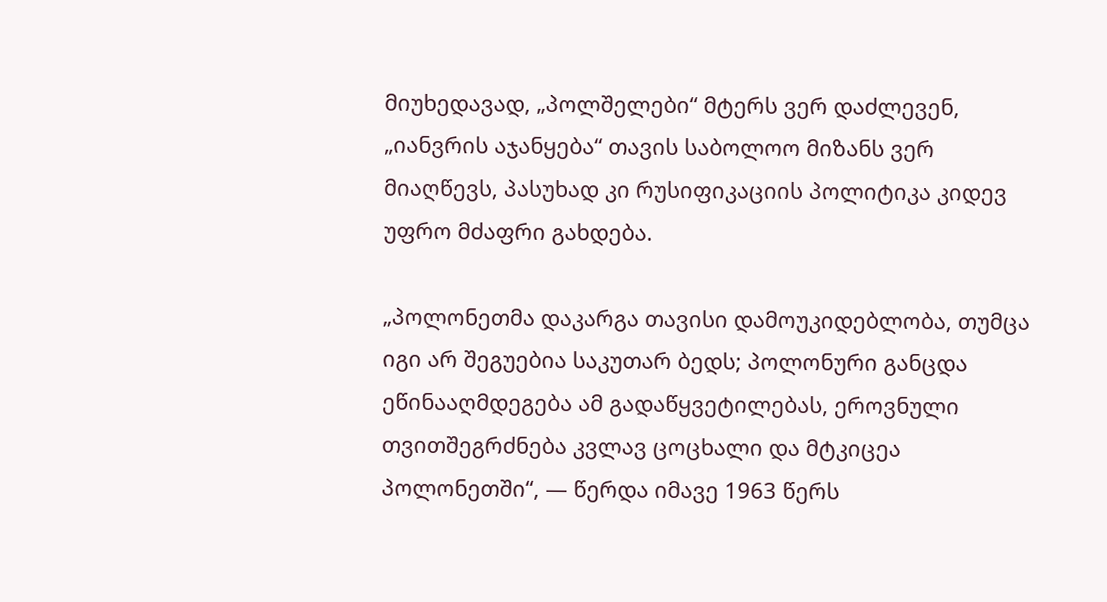მიუხედავად, „პოლშელები“ მტერს ვერ დაძლევენ, „იანვრის აჯანყება“ თავის საბოლოო მიზანს ვერ მიაღწევს, პასუხად კი რუსიფიკაციის პოლიტიკა კიდევ უფრო მძაფრი გახდება.

„პოლონეთმა დაკარგა თავისი დამოუკიდებლობა, თუმცა იგი არ შეგუებია საკუთარ ბედს; პოლონური განცდა ეწინააღმდეგება ამ გადაწყვეტილებას, ეროვნული თვითშეგრძნება კვლავ ცოცხალი და მტკიცეა პოლონეთში“, — წერდა იმავე 1963 წერს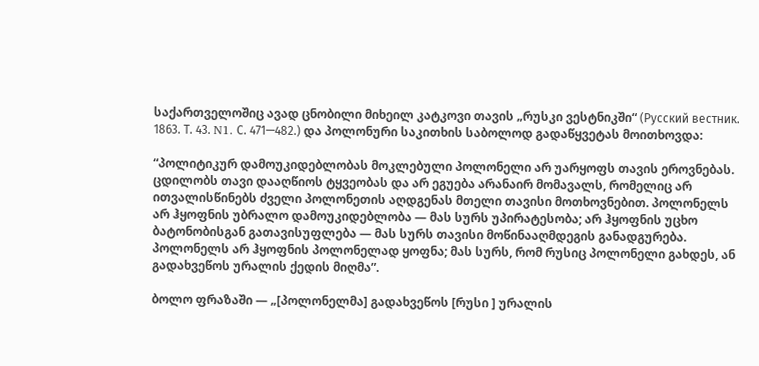საქართველოშიც ავად ცნობილი მიხეილ კატკოვი თავის „რუსკი ვესტნიკში“ (Русский вестник. 1863. Т. 43. N1. С. 471—482.) და პოლონური საკითხის საბოლოდ გადაწყვეტას მოითხოვდა:

“პოლიტიკურ დამოუკიდებლობას მოკლებული პოლონელი არ უარყოფს თავის ეროვნებას. ცდილობს თავი დააღწიოს ტყვეობას და არ ეგუება არანაირ მომავალს, რომელიც არ ითვალისწინებს ძველი პოლონეთის აღდგენას მთელი თავისი მოთხოვნებით. პოლონელს არ ჰყოფნის უბრალო დამოუკიდებლობა — მას სურს უპირატესობა; არ ჰყოფნის უცხო ბატონობისგან გათავისუფლება — მას სურს თავისი მოწინააღმდეგის განადგურება. პოლონელს არ ჰყოფნის პოლონელად ყოფნა; მას სურს, რომ რუსიც პოლონელი გახდეს, ან გადახვეწოს ურალის ქედის მიღმა”.

ბოლო ფრაზაში — „[პოლონელმა] გადახვეწოს [რუსი ] ურალის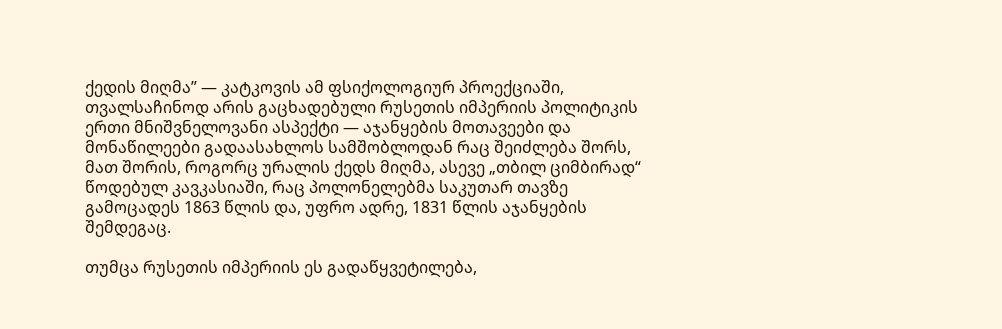ქედის მიღმა” — კატკოვის ამ ფსიქოლოგიურ პროექციაში, თვალსაჩინოდ არის გაცხადებული რუსეთის იმპერიის პოლიტიკის ერთი მნიშვნელოვანი ასპექტი — აჯანყების მოთავეები და მონაწილეები გადაასახლოს სამშობლოდან რაც შეიძლება შორს, მათ შორის, როგორც ურალის ქედს მიღმა, ასევე „თბილ ციმბირად“ წოდებულ კავკასიაში, რაც პოლონელებმა საკუთარ თავზე გამოცადეს 1863 წლის და, უფრო ადრე, 1831 წლის აჯანყების შემდეგაც.

თუმცა რუსეთის იმპერიის ეს გადაწყვეტილება,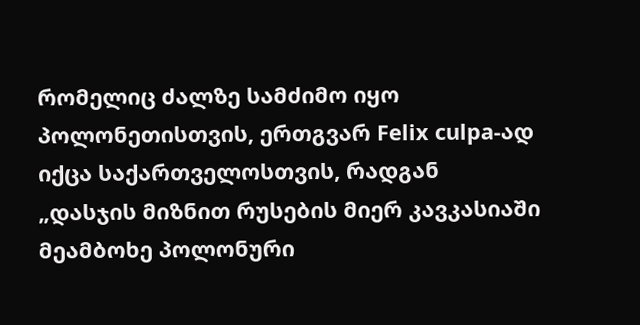რომელიც ძალზე სამძიმო იყო პოლონეთისთვის, ერთგვარ Felix culpa-ად იქცა საქართველოსთვის, რადგან „დასჯის მიზნით რუსების მიერ კავკასიაში მეამბოხე პოლონური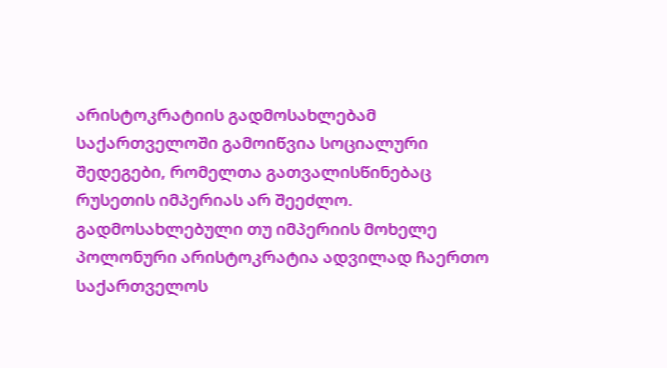არისტოკრატიის გადმოსახლებამ საქართველოში გამოიწვია სოციალური შედეგები, რომელთა გათვალისწინებაც რუსეთის იმპერიას არ შეეძლო. გადმოსახლებული თუ იმპერიის მოხელე პოლონური არისტოკრატია ადვილად ჩაერთო საქართველოს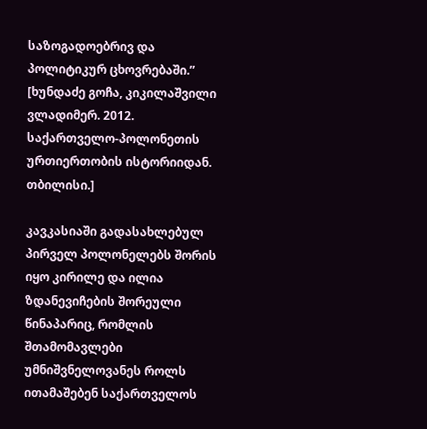საზოგადოებრივ და პოლიტიკურ ცხოვრებაში.” [ხუნდაძე გოჩა, კიკილაშვილი ვლადიმერ. 2012. საქართველო-პოლონეთის ურთიერთობის ისტორიიდან. თბილისი.]

კავკასიაში გადასახლებულ პირველ პოლონელებს შორის იყო კირილე და ილია ზდანევიჩების შორეული წინაპარიც, რომლის შთამომავლები უმნიშვნელოვანეს როლს ითამაშებენ საქართველოს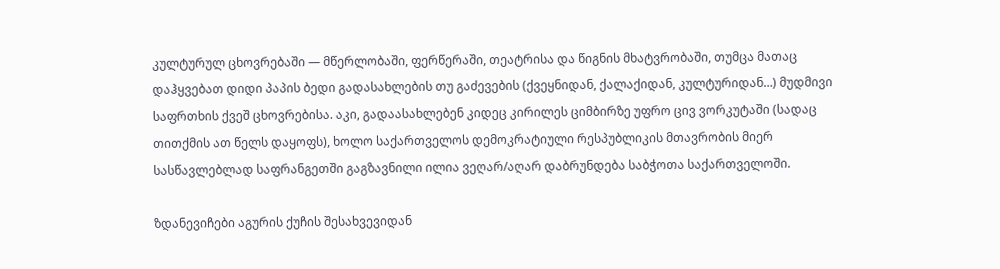კულტურულ ცხოვრებაში — მწერლობაში, ფერწერაში, თეატრისა და წიგნის მხატვრობაში, თუმცა მათაც დაჰყვებათ დიდი პაპის ბედი გადასახლების თუ გაძევების (ქვეყნიდან, ქალაქიდან, კულტურიდან…) მუდმივი საფრთხის ქვეშ ცხოვრებისა. აკი, გადაასახლებენ კიდეც კირილეს ციმბირზე უფრო ცივ ვორკუტაში (სადაც თითქმის ათ წელს დაყოფს), ხოლო საქართველოს დემოკრატიული რესპუბლიკის მთავრობის მიერ სასწავლებლად საფრანგეთში გაგზავნილი ილია ვეღარ/აღარ დაბრუნდება საბჭოთა საქართველოში.

ზდანევიჩები აგურის ქუჩის შესახვევიდან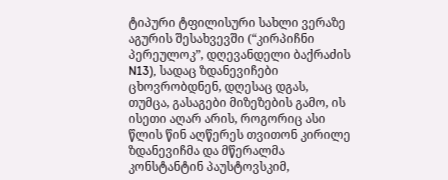ტიპური ტფილისური სახლი ვერაზე აგურის შესახვევში (“კირპიჩნი პერეულოკ”, დღევანდელი ბაქრაძის N13), სადაც ზდანევიჩები ცხოვრობდნენ, დღესაც დგას, თუმცა, გასაგები მიზეზების გამო, ის ისეთი აღარ არის, როგორიც ასი წლის წინ აღწერეს თვითონ კირილე ზდანევიჩმა და მწერალმა კონსტანტინ პაუსტოვსკიმ,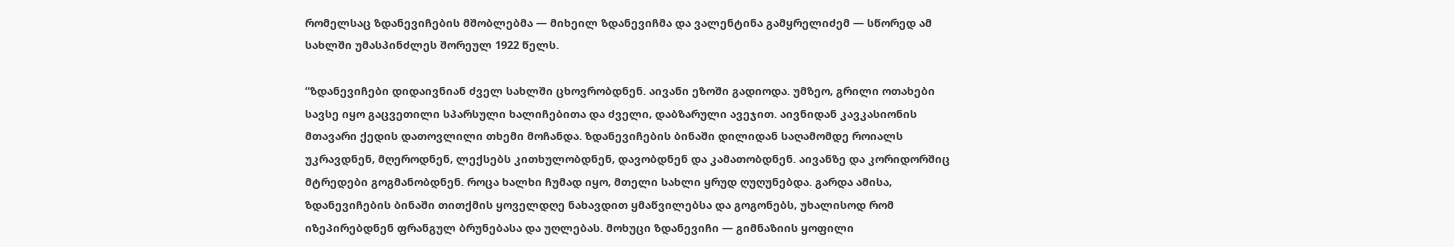რომელსაც ზდანევიჩების მშობლებმა — მიხეილ ზდანევიჩმა და ვალენტინა გამყრელიძემ — სწორედ ამ სახლში უმასპინძლეს შორეულ 1922 წელს.

“ზდანევიჩები დიდაივნიან ძველ სახლში ცხოვრობდნენ. აივანი ეზოში გადიოდა. უმზეო, გრილი ოთახები სავსე იყო გაცვეთილი სპარსული ხალიჩებითა და ძველი, დაბზარული ავეჯით. აივნიდან კავკასიონის მთავარი ქედის დათოვლილი თხემი მოჩანდა. ზდანევიჩების ბინაში დილიდან საღამომდე როიალს უკრავდნენ, მღეროდნენ, ლექსებს კითხულობდნენ, დავობდნენ და კამათობდნენ. აივანზე და კორიდორშიც მტრედები გოგმანობდნენ. როცა ხალხი ჩუმად იყო, მთელი სახლი ყრუდ ღუღუნებდა. გარდა ამისა, ზდანევიჩების ბინაში თითქმის ყოველდღე ნახავდით ყმაწვილებსა და გოგონებს, უხალისოდ რომ იზეპირებდნენ ფრანგულ ბრუნებასა და უღლებას. მოხუცი ზდანევიჩი — გიმნაზიის ყოფილი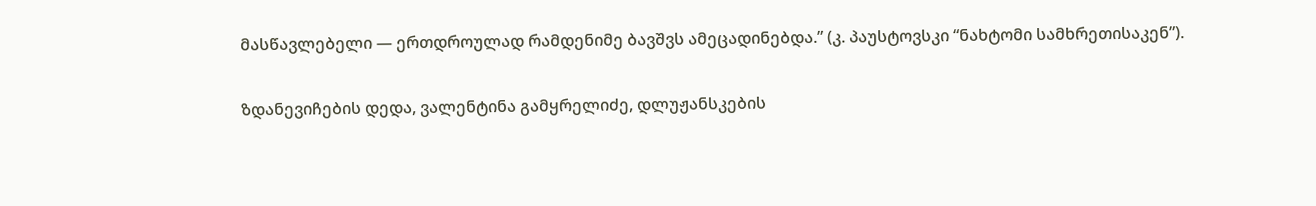მასწავლებელი — ერთდროულად რამდენიმე ბავშვს ამეცადინებდა.” (კ. პაუსტოვსკი “ნახტომი სამხრეთისაკენ”).

ზდანევიჩების დედა, ვალენტინა გამყრელიძე, დლუჟანსკების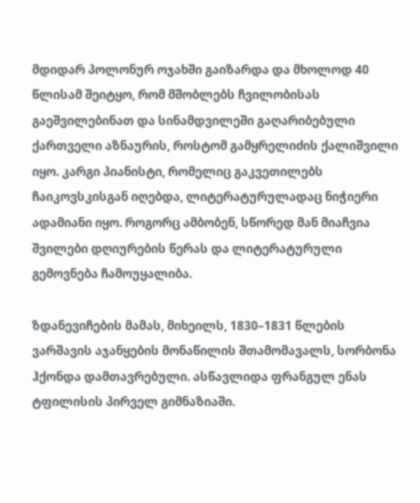მდიდარ პოლონურ ოჯახში გაიზარდა და მხოლოდ 40 წლისამ შეიტყო, რომ მშობლებს ჩვილობისას გაეშვილებინათ და სინამდვილეში გაღარიბებული ქართველი აზნაურის, როსტომ გამყრელიძის ქალიშვილი იყო. კარგი პიანისტი, რომელიც გაკვეთილებს ჩაიკოვსკისგან იღებდა, ლიტერატურულადაც ნიჭიერი ადამიანი იყო. როგორც ამბობენ, სწორედ მან მიაჩვია შვილები დღიურების წერას და ლიტერატურული გემოვნება ჩამოუყალიბა.

ზდანევიჩების მამას, მიხეილს, 1830–1831 წლების ვარშავის აჯანყების მონაწილის შთამომავალს, სორბონა ჰქონდა დამთავრებული. ასწავლიდა ფრანგულ ენას ტფილისის პირველ გიმნაზიაში.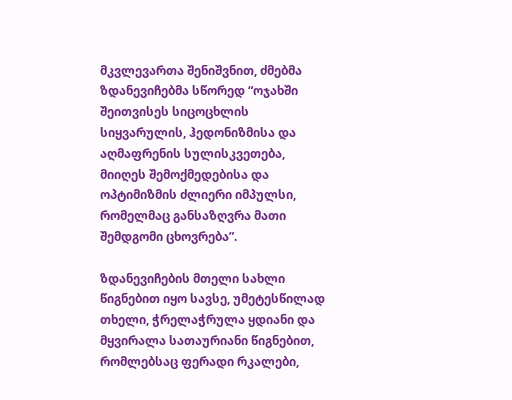მკვლევართა შენიშვნით, ძმებმა ზდანევიჩებმა სწორედ “ოჯახში შეითვისეს სიცოცხლის სიყვარულის, ჰედონიზმისა და აღმაფრენის სულისკვეთება, მიიღეს შემოქმედებისა და ოპტიმიზმის ძლიერი იმპულსი, რომელმაც განსაზღვრა მათი შემდგომი ცხოვრება”.

ზდანევიჩების მთელი სახლი წიგნებით იყო სავსე, უმეტესწილად თხელი, ჭრელაჭრულა ყდიანი და მყვირალა სათაურიანი წიგნებით, რომლებსაც ფერადი რკალები,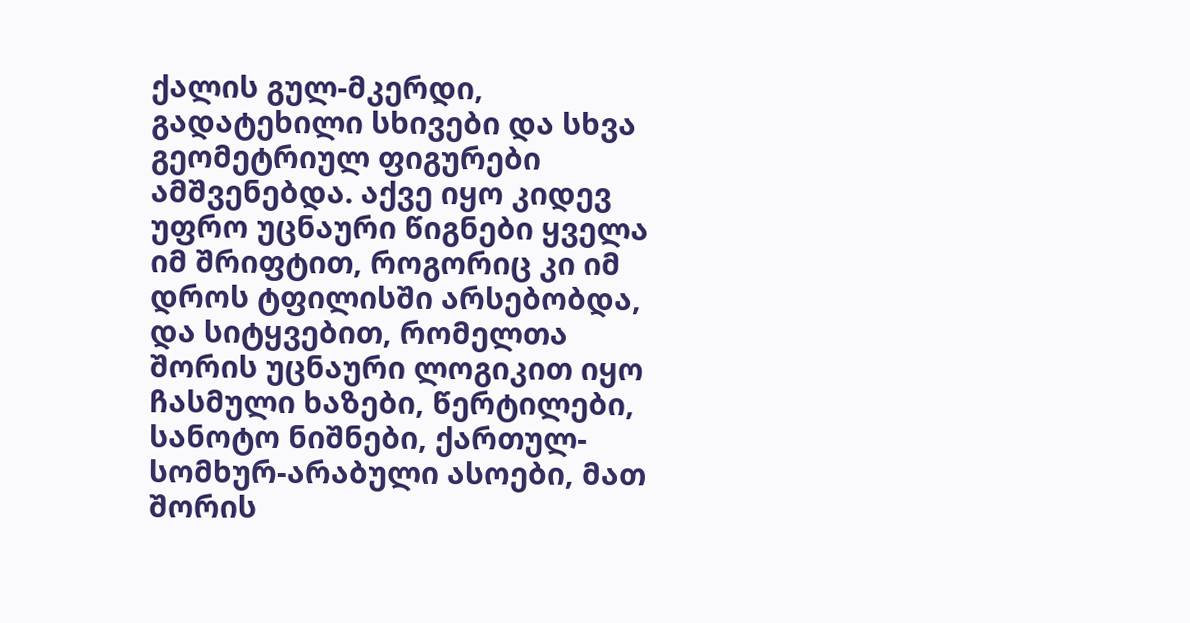ქალის გულ-მკერდი, გადატეხილი სხივები და სხვა გეომეტრიულ ფიგურები ამშვენებდა. აქვე იყო კიდევ უფრო უცნაური წიგნები ყველა იმ შრიფტით, როგორიც კი იმ დროს ტფილისში არსებობდა, და სიტყვებით, რომელთა შორის უცნაური ლოგიკით იყო ჩასმული ხაზები, წერტილები, სანოტო ნიშნები, ქართულ-სომხურ-არაბული ასოები, მათ შორის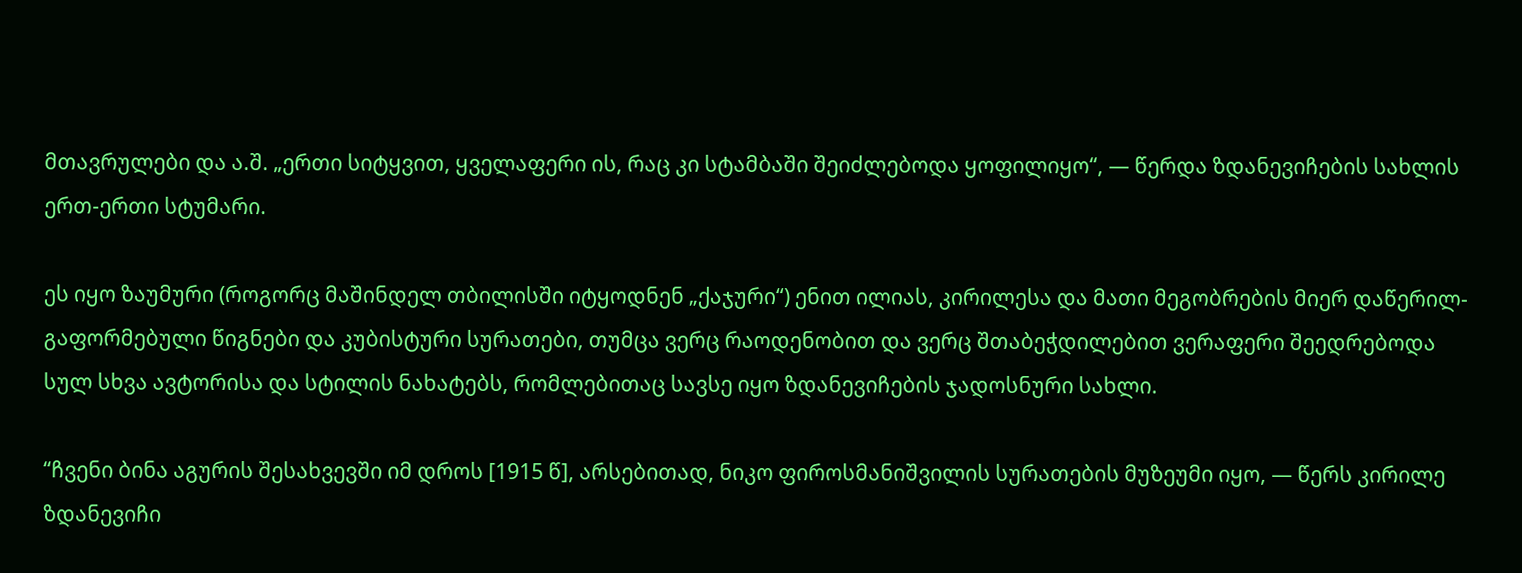მთავრულები და ა.შ. „ერთი სიტყვით, ყველაფერი ის, რაც კი სტამბაში შეიძლებოდა ყოფილიყო“, — წერდა ზდანევიჩების სახლის ერთ-ერთი სტუმარი.

ეს იყო ზაუმური (როგორც მაშინდელ თბილისში იტყოდნენ „ქაჯური“) ენით ილიას, კირილესა და მათი მეგობრების მიერ დაწერილ-გაფორმებული წიგნები და კუბისტური სურათები, თუმცა ვერც რაოდენობით და ვერც შთაბეჭდილებით ვერაფერი შეედრებოდა სულ სხვა ავტორისა და სტილის ნახატებს, რომლებითაც სავსე იყო ზდანევიჩების ჯადოსნური სახლი.

“ჩვენი ბინა აგურის შესახვევში იმ დროს [1915 წ], არსებითად, ნიკო ფიროსმანიშვილის სურათების მუზეუმი იყო, — წერს კირილე ზდანევიჩი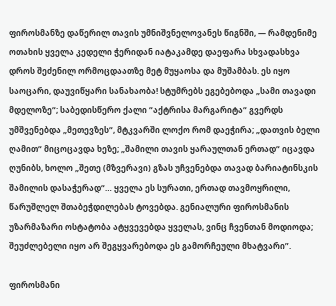ფიროსმანზე დაწერილ თავის უმნიშვნელოვანეს წიგნში, — რამდენიმე ოთახის ყველა კედელი ჭერიდან იატაკამდე დაეფარა სხვადასხვა დროს შეძენილ ორმოცდაათზე მეტ მუყაოსა და მუშამბას. ეს იყო საოცარი, დაუვიწყარი სანახაობა! სტუმრებს ეგებებოდა „სამი თავადი მდელოზე“; საბედისწერო ქალი “აქტრისა მარგარიტა“ გვერდს უმშვენებდა „მეთევზეს“, მტკვარში ლოქო რომ დაეჭირა; „დათვის ბელი ღამით“ მიცოცავდა ხეზე; „შამილი თავის ყარაულთან ერთად“ იცავდა ღუნიბს, ხოლო „შეთე (მზვერავი) გზას უჩვენებდა თავად ბარიატინსკის შამილის დასაჭერად“… ყველა ეს სურათი, ერთად თავმოყრილი, წარუშლელ შთაბეჭდილებას ტოვებდა. გენიალური ფიროსმანის უზარმაზარი ოსტატობა ატყვევებდა ყველას, ვინც ჩვენთან მოდიოდა; შეუძლებელი იყო არ შეგყვარებოდა ეს გამორჩეული მხატვარი”.

ფიროსმანი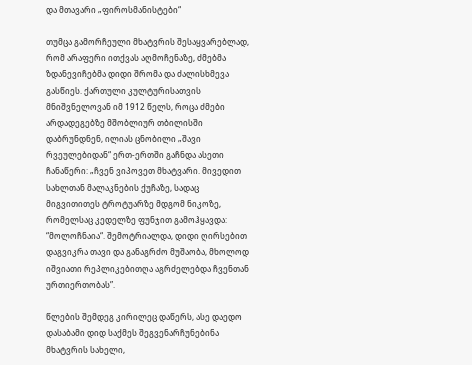და მთავარი „ფიროსმანისტები“

თუმცა გამორჩეული მხატვრის შესაყვარებლად, რომ არაფერი ითქვას აღმოჩენაზე, ძმებმა ზდანევიჩებმა დიდი შრომა და ძალისხმევა გასწიეს. ქართული კულტურისათვის მნიშვნელოვან იმ 1912 წელს, როცა ძმები არდადეგებზე მშობლიურ თბილისში დაბრუნდნენ, ილიას ცნობილი „შავი რვეულებიდან“ ერთ-ერთში გაჩნდა ასეთი ჩანაწერი: „ჩვენ ვიპოვეთ მხატვარი. მივედით სახლთან მალაკნების ქუჩაზე, სადაც მიგვითითეს ტროტუარზე მდგომ ნიკოზე, რომელსაც კედელზე ფუნჯით გამოჰყავდა: “მოლოჩნაია“. შემოტრიალდა, დიდი ღირსებით დაგვიკრა თავი და განაგრძო მუშაობა, მხოლოდ იშვიათი რეპლიკებითღა აგრძელებდა ჩვენთან ურთიერთობას”.

წლების შემდეგ კირილეც დაწერს, ასე დაედო დასაბამი დიდ საქმეს შეგვენარჩუნებინა მხატვრის სახელი,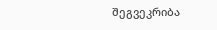შეგვეკრიბა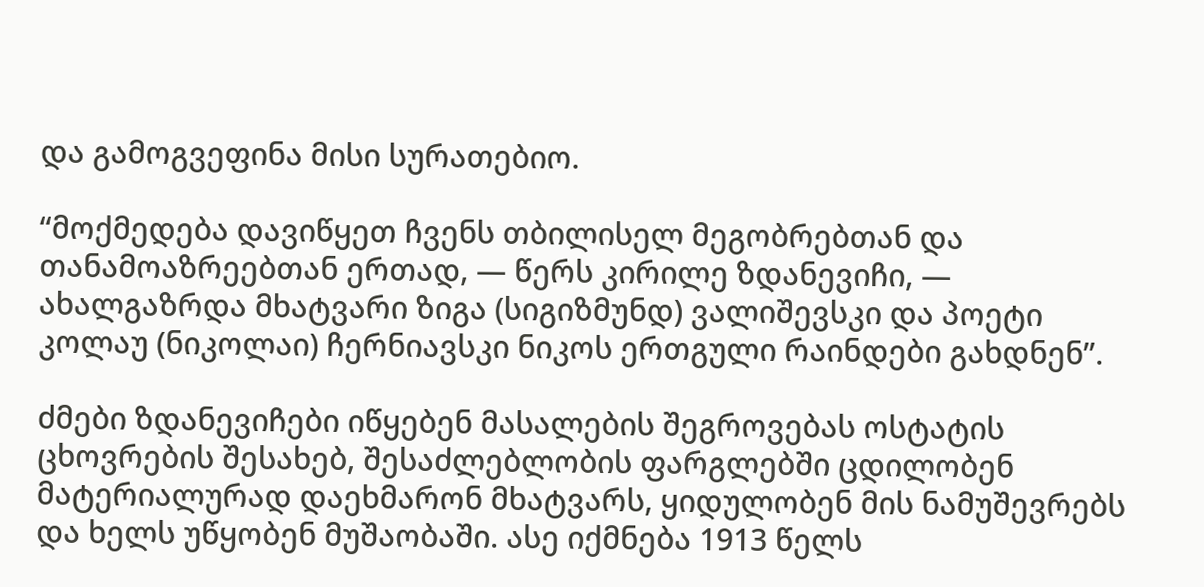და გამოგვეფინა მისი სურათებიო.

“მოქმედება დავიწყეთ ჩვენს თბილისელ მეგობრებთან და თანამოაზრეებთან ერთად, — წერს კირილე ზდანევიჩი, — ახალგაზრდა მხატვარი ზიგა (სიგიზმუნდ) ვალიშევსკი და პოეტი კოლაუ (ნიკოლაი) ჩერნიავსკი ნიკოს ერთგული რაინდები გახდნენ”.

ძმები ზდანევიჩები იწყებენ მასალების შეგროვებას ოსტატის ცხოვრების შესახებ, შესაძლებლობის ფარგლებში ცდილობენ მატერიალურად დაეხმარონ მხატვარს, ყიდულობენ მის ნამუშევრებს და ხელს უწყობენ მუშაობაში. ასე იქმნება 1913 წელს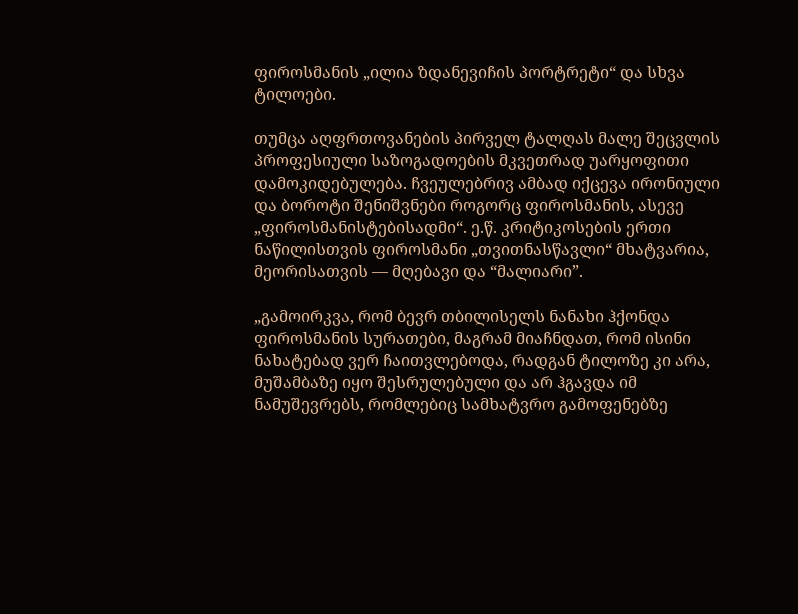ფიროსმანის „ილია ზდანევიჩის პორტრეტი“ და სხვა ტილოები.

თუმცა აღფრთოვანების პირველ ტალღას მალე შეცვლის პროფესიული საზოგადოების მკვეთრად უარყოფითი დამოკიდებულება. ჩვეულებრივ ამბად იქცევა ირონიული და ბოროტი შენიშვნები როგორც ფიროსმანის, ასევე „ფიროსმანისტებისადმი“. ე.წ. კრიტიკოსების ერთი ნაწილისთვის ფიროსმანი „თვითნასწავლი“ მხატვარია, მეორისათვის — მღებავი და “მალიარი”.

„გამოირკვა, რომ ბევრ თბილისელს ნანახი ჰქონდა ფიროსმანის სურათები, მაგრამ მიაჩნდათ, რომ ისინი ნახატებად ვერ ჩაითვლებოდა, რადგან ტილოზე კი არა, მუშამბაზე იყო შესრულებული და არ ჰგავდა იმ ნამუშევრებს, რომლებიც სამხატვრო გამოფენებზე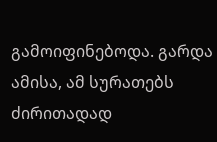გამოიფინებოდა. გარდა ამისა, ამ სურათებს ძირითადად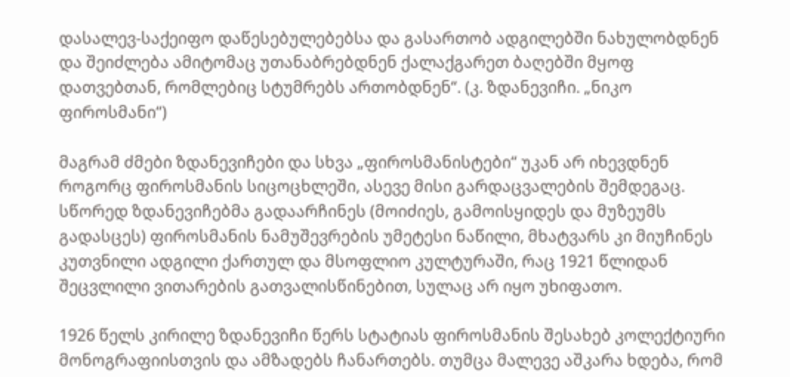დასალევ-საქეიფო დაწესებულებებსა და გასართობ ადგილებში ნახულობდნენ და შეიძლება ამიტომაც უთანაბრებდნენ ქალაქგარეთ ბაღებში მყოფ დათვებთან, რომლებიც სტუმრებს ართობდნენ“. (კ. ზდანევიჩი. „ნიკო ფიროსმანი“)

მაგრამ ძმები ზდანევიჩები და სხვა „ფიროსმანისტები“ უკან არ იხევდნენ როგორც ფიროსმანის სიცოცხლეში, ასევე მისი გარდაცვალების შემდეგაც. სწორედ ზდანევიჩებმა გადაარჩინეს (მოიძიეს, გამოისყიდეს და მუზეუმს გადასცეს) ფიროსმანის ნამუშევრების უმეტესი ნაწილი, მხატვარს კი მიუჩინეს კუთვნილი ადგილი ქართულ და მსოფლიო კულტურაში, რაც 1921 წლიდან შეცვლილი ვითარების გათვალისწინებით, სულაც არ იყო უხიფათო.

1926 წელს კირილე ზდანევიჩი წერს სტატიას ფიროსმანის შესახებ კოლექტიური მონოგრაფიისთვის და ამზადებს ჩანართებს. თუმცა მალევე აშკარა ხდება, რომ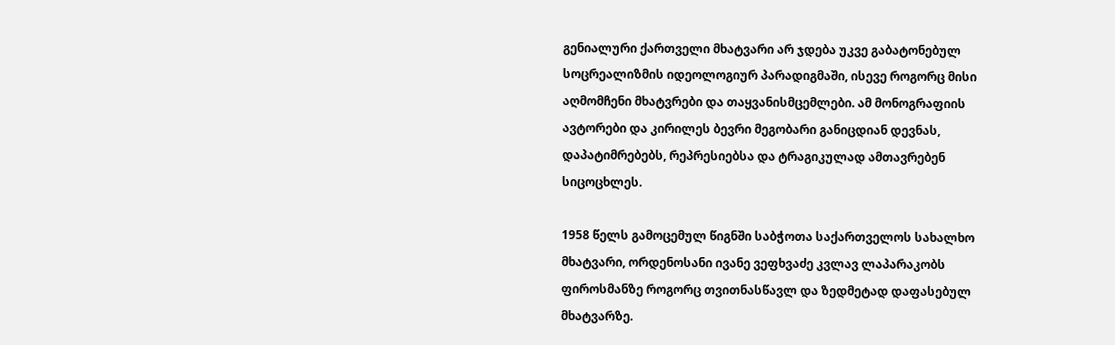გენიალური ქართველი მხატვარი არ ჯდება უკვე გაბატონებულ სოცრეალიზმის იდეოლოგიურ პარადიგმაში, ისევე როგორც მისი აღმომჩენი მხატვრები და თაყვანისმცემლები. ამ მონოგრაფიის ავტორები და კირილეს ბევრი მეგობარი განიცდიან დევნას, დაპატიმრებებს, რეპრესიებსა და ტრაგიკულად ამთავრებენ სიცოცხლეს.

1958 წელს გამოცემულ წიგნში საბჭოთა საქართველოს სახალხო მხატვარი, ორდენოსანი ივანე ვეფხვაძე კვლავ ლაპარაკობს ფიროსმანზე როგორც თვითნასწავლ და ზედმეტად დაფასებულ მხატვარზე.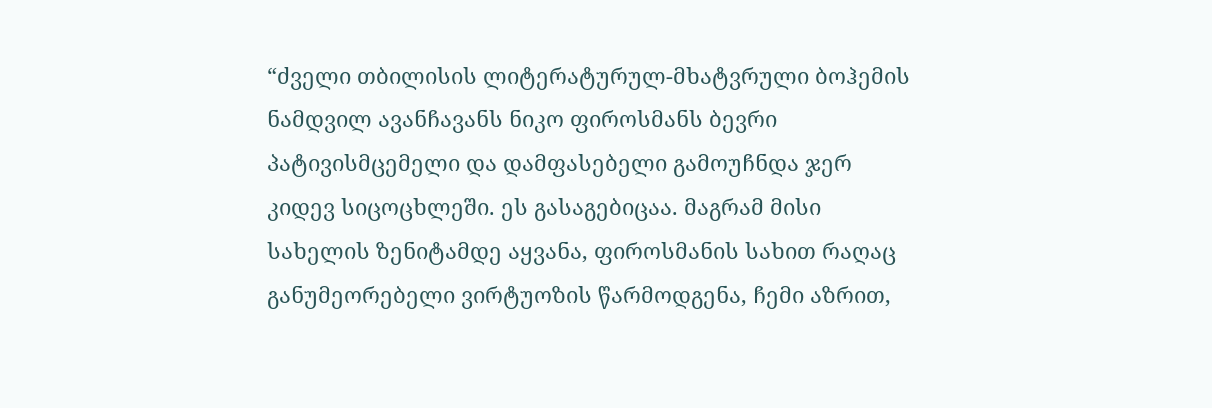“ძველი თბილისის ლიტერატურულ-მხატვრული ბოჰემის ნამდვილ ავანჩავანს ნიკო ფიროსმანს ბევრი პატივისმცემელი და დამფასებელი გამოუჩნდა ჯერ კიდევ სიცოცხლეში. ეს გასაგებიცაა. მაგრამ მისი სახელის ზენიტამდე აყვანა, ფიროსმანის სახით რაღაც განუმეორებელი ვირტუოზის წარმოდგენა, ჩემი აზრით,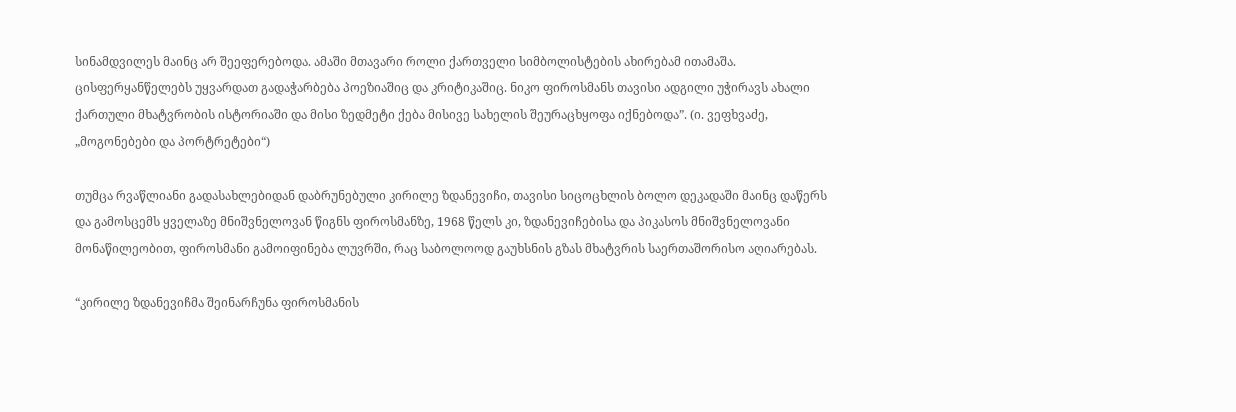სინამდვილეს მაინც არ შეეფერებოდა. ამაში მთავარი როლი ქართველი სიმბოლისტების ახირებამ ითამაშა. ცისფერყანწელებს უყვარდათ გადაჭარბება პოეზიაშიც და კრიტიკაშიც. ნიკო ფიროსმანს თავისი ადგილი უჭირავს ახალი ქართული მხატვრობის ისტორიაში და მისი ზედმეტი ქება მისივე სახელის შეურაცხყოფა იქნებოდა”. (ი. ვეფხვაძე, „მოგონებები და პორტრეტები“)

თუმცა რვაწლიანი გადასახლებიდან დაბრუნებული კირილე ზდანევიჩი, თავისი სიცოცხლის ბოლო დეკადაში მაინც დაწერს და გამოსცემს ყველაზე მნიშვნელოვან წიგნს ფიროსმანზე, 1968 წელს კი, ზდანევიჩებისა და პიკასოს მნიშვნელოვანი მონაწილეობით, ფიროსმანი გამოიფინება ლუვრში, რაც საბოლოოდ გაუხსნის გზას მხატვრის საერთაშორისო აღიარებას.

“კირილე ზდანევიჩმა შეინარჩუნა ფიროსმანის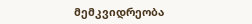მემკვიდრეობა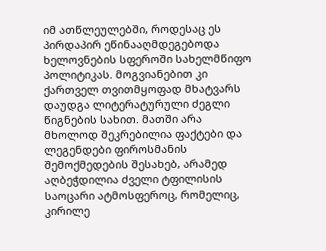იმ ათწლეულებში, როდესაც ეს პირდაპირ ეწინააღმდეგებოდა ხელოვნების სფეროში სახელმწიფო პოლიტიკას. მოგვიანებით კი ქართველ თვითმყოფად მხატვარს დაუდგა ლიტერატურული ძეგლი წიგნების სახით. მათში არა მხოლოდ შეკრებილია ფაქტები და ლეგენდები ფიროსმანის შემოქმედების შესახებ, არამედ აღბეჭდილია ძველი ტფილისის საოცარი ატმოსფეროც, რომელიც, კირილე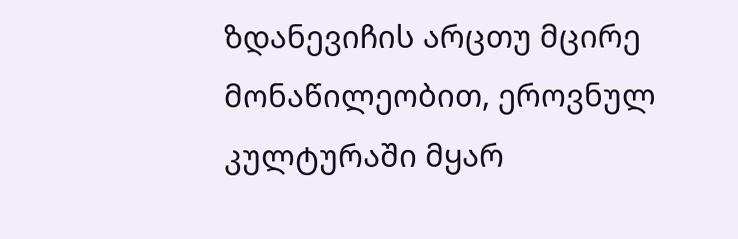ზდანევიჩის არცთუ მცირე მონაწილეობით, ეროვნულ კულტურაში მყარ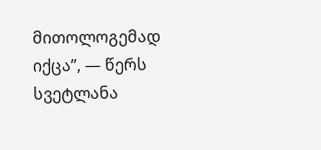მითოლოგემად იქცა”, — წერს სვეტლანა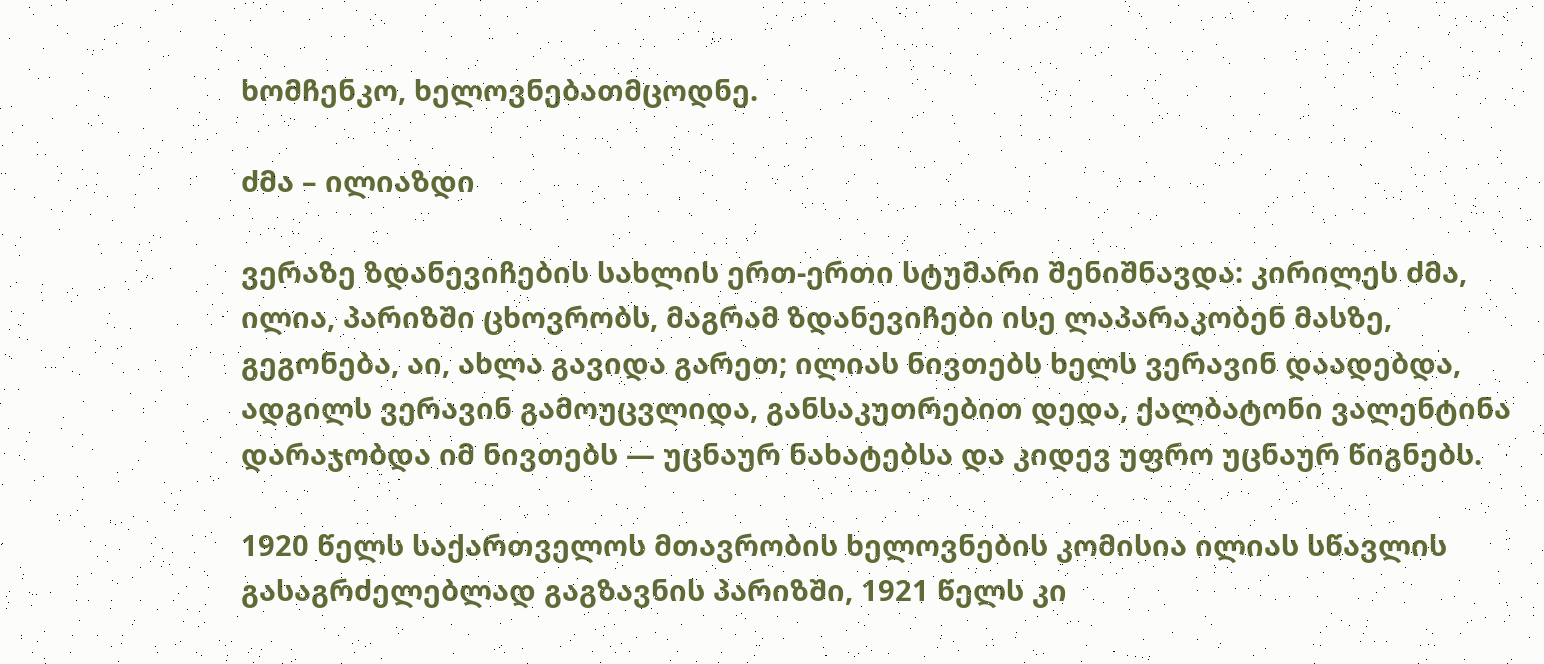ხომჩენკო, ხელოვნებათმცოდნე.

ძმა – ილიაზდი

ვერაზე ზდანევიჩების სახლის ერთ-ერთი სტუმარი შენიშნავდა: კირილეს ძმა, ილია, პარიზში ცხოვრობს, მაგრამ ზდანევიჩები ისე ლაპარაკობენ მასზე, გეგონება, აი, ახლა გავიდა გარეთ; ილიას ნივთებს ხელს ვერავინ დაადებდა, ადგილს ვერავინ გამოუცვლიდა, განსაკუთრებით დედა, ქალბატონი ვალენტინა დარაჯობდა იმ ნივთებს — უცნაურ ნახატებსა და კიდევ უფრო უცნაურ წიგნებს.

1920 წელს საქართველოს მთავრობის ხელოვნების კომისია ილიას სწავლის გასაგრძელებლად გაგზავნის პარიზში, 1921 წელს კი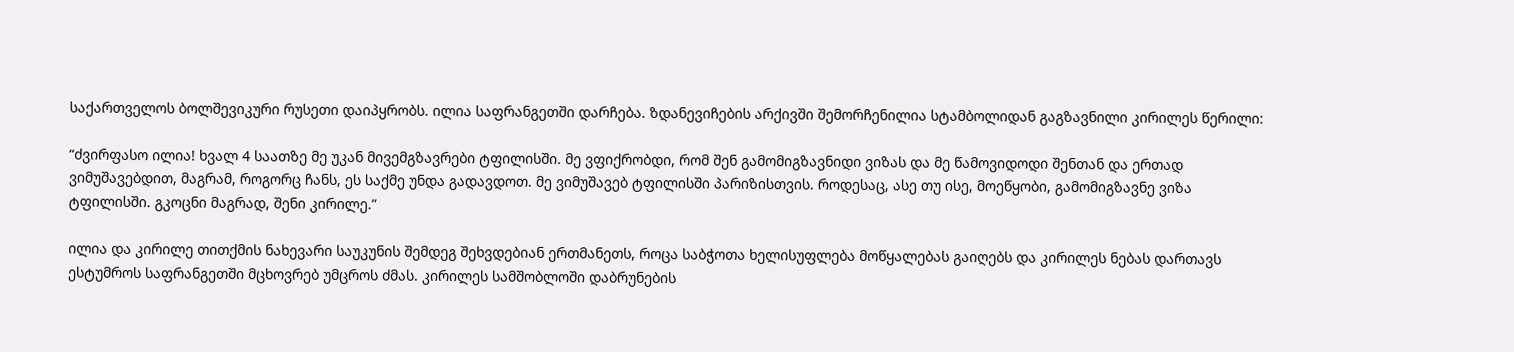საქართველოს ბოლშევიკური რუსეთი დაიპყრობს. ილია საფრანგეთში დარჩება. ზდანევიჩების არქივში შემორჩენილია სტამბოლიდან გაგზავნილი კირილეს წერილი:

“ძვირფასო ილია! ხვალ 4 საათზე მე უკან მივემგზავრები ტფილისში. მე ვფიქრობდი, რომ შენ გამომიგზავნიდი ვიზას და მე წამოვიდოდი შენთან და ერთად ვიმუშავებდით, მაგრამ, როგორც ჩანს, ეს საქმე უნდა გადავდოთ. მე ვიმუშავებ ტფილისში პარიზისთვის. როდესაც, ასე თუ ისე, მოეწყობი, გამომიგზავნე ვიზა ტფილისში. გკოცნი მაგრად, შენი კირილე.”

ილია და კირილე თითქმის ნახევარი საუკუნის შემდეგ შეხვდებიან ერთმანეთს, როცა საბჭოთა ხელისუფლება მოწყალებას გაიღებს და კირილეს ნებას დართავს ესტუმროს საფრანგეთში მცხოვრებ უმცროს ძმას. კირილეს სამშობლოში დაბრუნების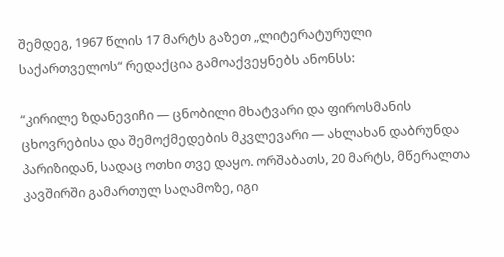შემდეგ, 1967 წლის 17 მარტს გაზეთ „ლიტერატურული საქართველოს“ რედაქცია გამოაქვეყნებს ანონსს:

“კირილე ზდანევიჩი — ცნობილი მხატვარი და ფიროსმანის ცხოვრებისა და შემოქმედების მკვლევარი — ახლახან დაბრუნდა პარიზიდან, სადაც ოთხი თვე დაყო. ორშაბათს, 20 მარტს, მწერალთა კავშირში გამართულ საღამოზე, იგი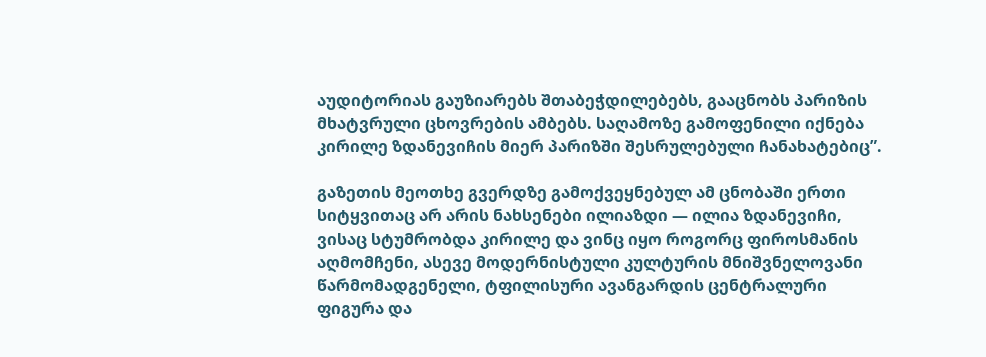აუდიტორიას გაუზიარებს შთაბეჭდილებებს, გააცნობს პარიზის მხატვრული ცხოვრების ამბებს. საღამოზე გამოფენილი იქნება კირილე ზდანევიჩის მიერ პარიზში შესრულებული ჩანახატებიც”.

გაზეთის მეოთხე გვერდზე გამოქვეყნებულ ამ ცნობაში ერთი სიტყვითაც არ არის ნახსენები ილიაზდი — ილია ზდანევიჩი, ვისაც სტუმრობდა კირილე და ვინც იყო როგორც ფიროსმანის აღმომჩენი, ასევე მოდერნისტული კულტურის მნიშვნელოვანი წარმომადგენელი, ტფილისური ავანგარდის ცენტრალური ფიგურა და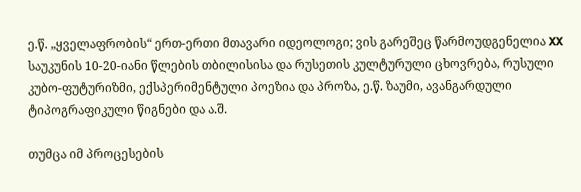ე.წ. „ყველაფრობის“ ერთ-ერთი მთავარი იდეოლოგი; ვის გარეშეც წარმოუდგენელია XX საუკუნის 10-20-იანი წლების თბილისისა და რუსეთის კულტურული ცხოვრება, რუსული კუბო-ფუტურიზმი, ექსპერიმენტული პოეზია და პროზა, ე.წ. ზაუმი, ავანგარდული ტიპოგრაფიკული წიგნები და ა.შ.

თუმცა იმ პროცესების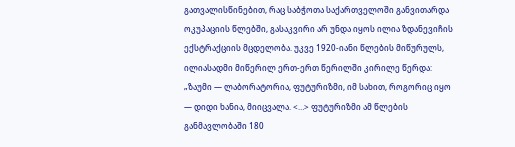გათვალისწინებით, რაც საბჭოთა საქართველოში განვითარდა ოკუპაციის წლებში, გასაკვირი არ უნდა იყოს ილია ზდანევიჩის ექსტრაქციის მცდელობა. უკვე 1920-იანი წლების მიწურულს, ილიასადმი მიწერილ ერთ-ერთ წერილში კირილე წერდა: „ზაუმი — ლაბორატორია, ფუტურიზმი, იმ სახით, როგორიც იყო — დიდი ხანია, მიიცვალა. <…> ფუტურიზმი ამ წლების განმავლობაში 180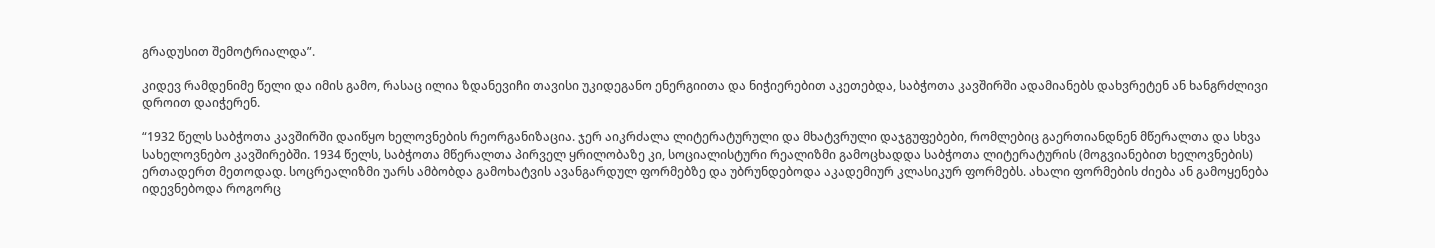გრადუსით შემოტრიალდა”.

კიდევ რამდენიმე წელი და იმის გამო, რასაც ილია ზდანევიჩი თავისი უკიდეგანო ენერგიითა და ნიჭიერებით აკეთებდა, საბჭოთა კავშირში ადამიანებს დახვრეტენ ან ხანგრძლივი დროით დაიჭერენ.

“1932 წელს საბჭოთა კავშირში დაიწყო ხელოვნების რეორგანიზაცია. ჯერ აიკრძალა ლიტერატურული და მხატვრული დაჯგუფებები, რომლებიც გაერთიანდნენ მწერალთა და სხვა სახელოვნებო კავშირებში. 1934 წელს, საბჭოთა მწერალთა პირველ ყრილობაზე კი, სოციალისტური რეალიზმი გამოცხადდა საბჭოთა ლიტერატურის (მოგვიანებით ხელოვნების) ერთადერთ მეთოდად. სოცრეალიზმი უარს ამბობდა გამოხატვის ავანგარდულ ფორმებზე და უბრუნდებოდა აკადემიურ კლასიკურ ფორმებს. ახალი ფორმების ძიება ან გამოყენება იდევნებოდა როგორც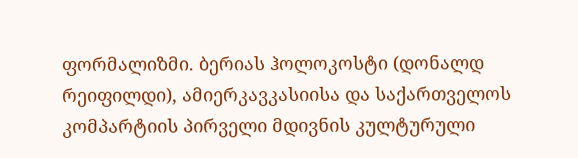ფორმალიზმი. ბერიას ჰოლოკოსტი (დონალდ რეიფილდი), ამიერკავკასიისა და საქართველოს კომპარტიის პირველი მდივნის კულტურული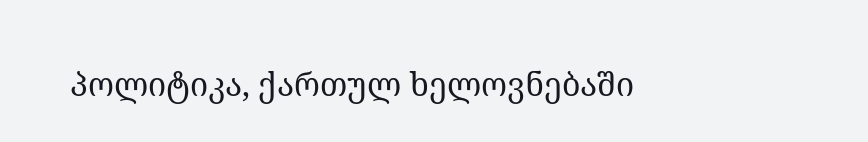პოლიტიკა, ქართულ ხელოვნებაში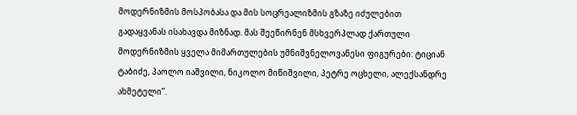მოდერნიზმის მოსპობასა და მის სოცრეალიზმის გზაზე იძულებით გადაყვანას ისახავდა მიზნად. მას შეეწირნენ მსხვერპლად ქართული მოდერნიზმის ყველა მიმართულების უმნიშვნელოვანესი ფიგურები: ტიციან ტაბიძე, პაოლო იაშვილი, ნიკოლო მიწიშვილი, პეტრე ოცხელი, ალექსანდრე ახმეტელი”.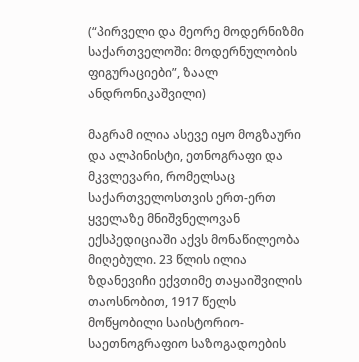(“პირველი და მეორე მოდერნიზმი საქართველოში: მოდერნულობის ფიგურაციები”, ზაალ ანდრონიკაშვილი)

მაგრამ ილია ასევე იყო მოგზაური და ალპინისტი, ეთნოგრაფი და მკვლევარი, რომელსაც საქართველოსთვის ერთ-ერთ ყველაზე მნიშვნელოვან ექსპედიციაში აქვს მონაწილეობა მიღებული. 23 წლის ილია ზდანევიჩი ექვთიმე თაყაიშვილის თაოსნობით, 1917 წელს მოწყობილი საისტორიო-საეთნოგრაფიო საზოგადოების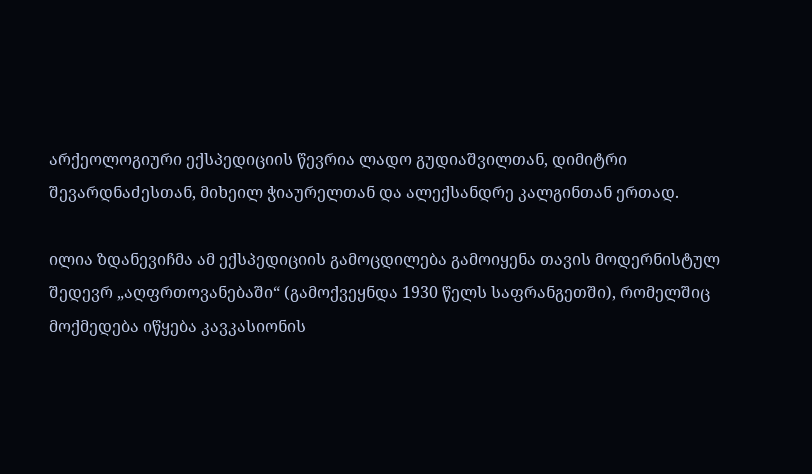არქეოლოგიური ექსპედიციის წევრია ლადო გუდიაშვილთან, დიმიტრი შევარდნაძესთან, მიხეილ ჭიაურელთან და ალექსანდრე კალგინთან ერთად.

ილია ზდანევიჩმა ამ ექსპედიციის გამოცდილება გამოიყენა თავის მოდერნისტულ შედევრ „აღფრთოვანებაში“ (გამოქვეყნდა 1930 წელს საფრანგეთში), რომელშიც მოქმედება იწყება კავკასიონის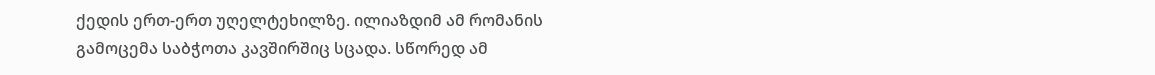ქედის ერთ-ერთ უღელტეხილზე. ილიაზდიმ ამ რომანის გამოცემა საბჭოთა კავშირშიც სცადა. სწორედ ამ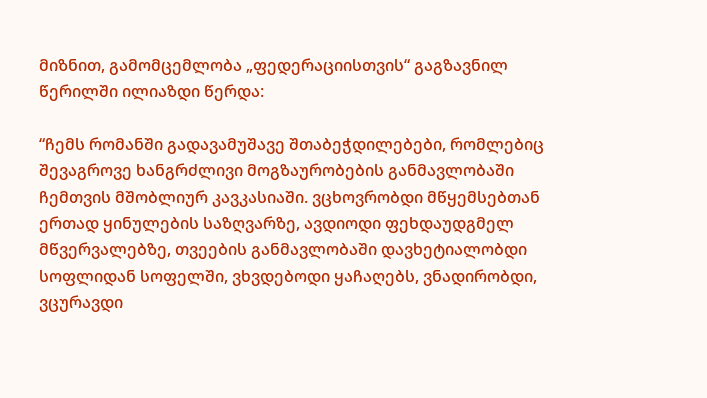მიზნით, გამომცემლობა „ფედერაციისთვის“ გაგზავნილ წერილში ილიაზდი წერდა:

“ჩემს რომანში გადავამუშავე შთაბეჭდილებები, რომლებიც შევაგროვე ხანგრძლივი მოგზაურობების განმავლობაში ჩემთვის მშობლიურ კავკასიაში. ვცხოვრობდი მწყემსებთან ერთად ყინულების საზღვარზე, ავდიოდი ფეხდაუდგმელ მწვერვალებზე, თვეების განმავლობაში დავხეტიალობდი სოფლიდან სოფელში, ვხვდებოდი ყაჩაღებს, ვნადირობდი, ვცურავდი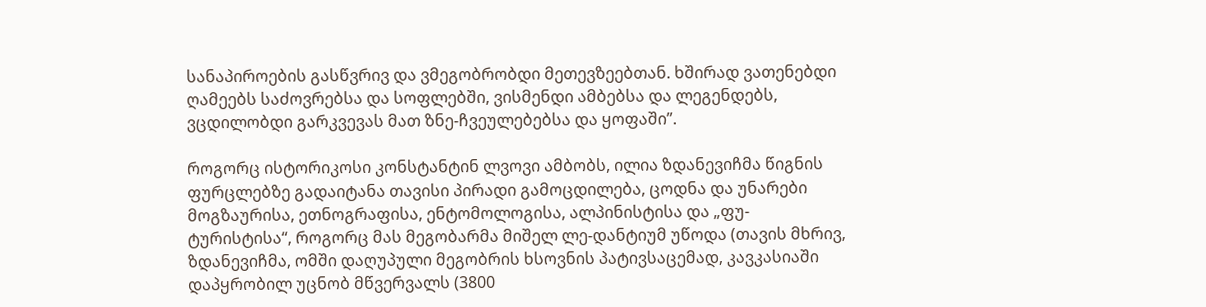სანაპიროების გასწვრივ და ვმეგობრობდი მეთევზეებთან. ხშირად ვათენებდი ღამეებს საძოვრებსა და სოფლებში, ვისმენდი ამბებსა და ლეგენდებს, ვცდილობდი გარკვევას მათ ზნე-ჩვეულებებსა და ყოფაში”.

როგორც ისტორიკოსი კონსტანტინ ლვოვი ამბობს, ილია ზდანევიჩმა წიგნის ფურცლებზე გადაიტანა თავისი პირადი გამოცდილება, ცოდნა და უნარები მოგზაურისა, ეთნოგრაფისა, ენტომოლოგისა, ალპინისტისა და „ფუ-ტურისტისა“, როგორც მას მეგობარმა მიშელ ლე-დანტიუმ უწოდა (თავის მხრივ, ზდანევიჩმა, ომში დაღუპული მეგობრის ხსოვნის პატივსაცემად, კავკასიაში დაპყრობილ უცნობ მწვერვალს (3800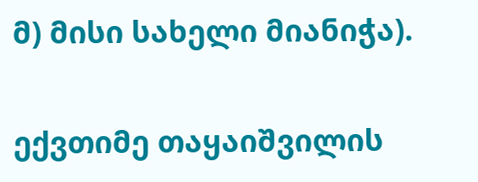მ) მისი სახელი მიანიჭა).

ექვთიმე თაყაიშვილის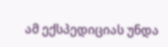ამ ექსპედიციას უნდა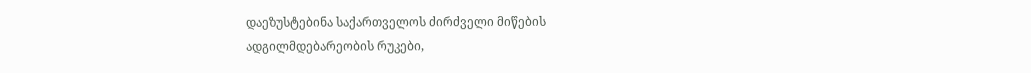დაეზუსტებინა საქართველოს ძირძველი მიწების ადგილმდებარეობის რუკები,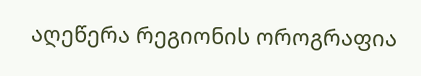აღეწერა რეგიონის ოროგრაფია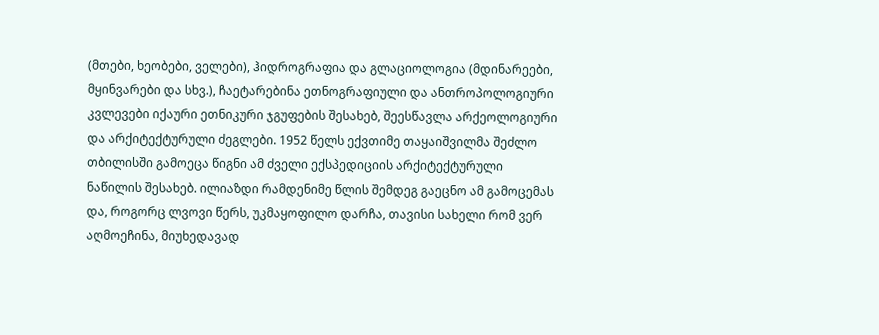(მთები, ხეობები, ველები), ჰიდროგრაფია და გლაციოლოგია (მდინარეები, მყინვარები და სხვ.), ჩაეტარებინა ეთნოგრაფიული და ანთროპოლოგიური კვლევები იქაური ეთნიკური ჯგუფების შესახებ, შეესწავლა არქეოლოგიური და არქიტექტურული ძეგლები. 1952 წელს ექვთიმე თაყაიშვილმა შეძლო თბილისში გამოეცა წიგნი ამ ძველი ექსპედიციის არქიტექტურული ნაწილის შესახებ. ილიაზდი რამდენიმე წლის შემდეგ გაეცნო ამ გამოცემას და, როგორც ლვოვი წერს, უკმაყოფილო დარჩა, თავისი სახელი რომ ვერ აღმოეჩინა, მიუხედავად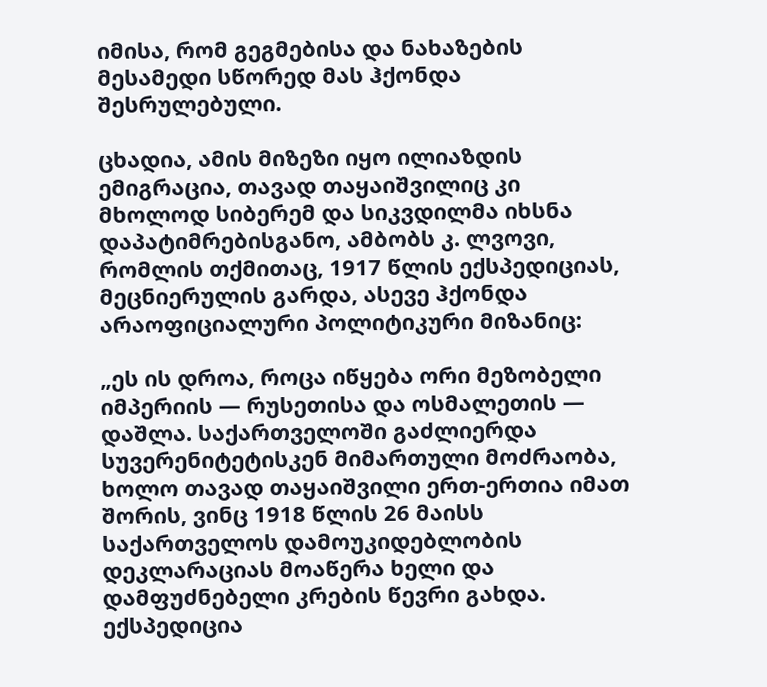იმისა, რომ გეგმებისა და ნახაზების მესამედი სწორედ მას ჰქონდა შესრულებული.

ცხადია, ამის მიზეზი იყო ილიაზდის ემიგრაცია, თავად თაყაიშვილიც კი მხოლოდ სიბერემ და სიკვდილმა იხსნა დაპატიმრებისგანო, ამბობს კ. ლვოვი, რომლის თქმითაც, 1917 წლის ექსპედიციას, მეცნიერულის გარდა, ასევე ჰქონდა არაოფიციალური პოლიტიკური მიზანიც:

„ეს ის დროა, როცა იწყება ორი მეზობელი იმპერიის — რუსეთისა და ოსმალეთის — დაშლა. საქართველოში გაძლიერდა სუვერენიტეტისკენ მიმართული მოძრაობა, ხოლო თავად თაყაიშვილი ერთ-ერთია იმათ შორის, ვინც 1918 წლის 26 მაისს საქართველოს დამოუკიდებლობის დეკლარაციას მოაწერა ხელი და დამფუძნებელი კრების წევრი გახდა. ექსპედიცია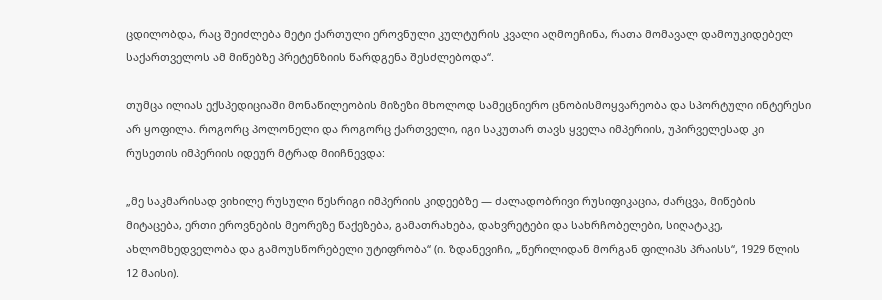ცდილობდა, რაც შეიძლება მეტი ქართული ეროვნული კულტურის კვალი აღმოეჩინა, რათა მომავალ დამოუკიდებელ საქართველოს ამ მიწებზე პრეტენზიის წარდგენა შესძლებოდა“.

თუმცა ილიას ექსპედიციაში მონაწილეობის მიზეზი მხოლოდ სამეცნიერო ცნობისმოყვარეობა და სპორტული ინტერესი არ ყოფილა. როგორც პოლონელი და როგორც ქართველი, იგი საკუთარ თავს ყველა იმპერიის, უპირველესად კი რუსეთის იმპერიის იდეურ მტრად მიიჩნევდა:

„მე საკმარისად ვიხილე რუსული წესრიგი იმპერიის კიდეებზე — ძალადობრივი რუსიფიკაცია, ძარცვა, მიწების მიტაცება, ერთი ეროვნების მეორეზე წაქეზება, გამათრახება, დახვრეტები და სახრჩობელები, სიღატაკე, ახლომხედველობა და გამოუსწორებელი უტიფრობა“ (ი. ზდანევიჩი, „წერილიდან მორგან ფილიპს პრაისს“, 1929 წლის 12 მაისი).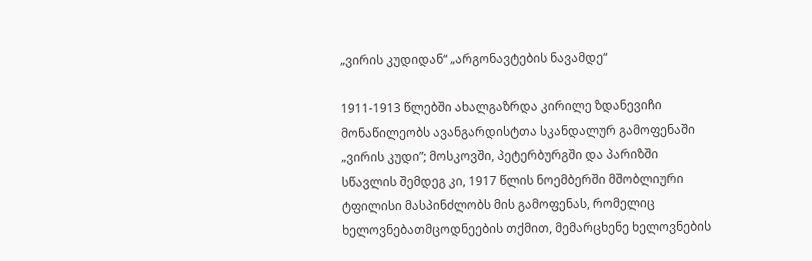„ვირის კუდიდან“ „არგონავტების ნავამდე“

1911-1913 წლებში ახალგაზრდა კირილე ზდანევიჩი მონაწილეობს ავანგარდისტთა სკანდალურ გამოფენაში „ვირის კუდი”; მოსკოვში, პეტერბურგში და პარიზში სწავლის შემდეგ კი, 1917 წლის ნოემბერში მშობლიური ტფილისი მასპინძლობს მის გამოფენას, რომელიც ხელოვნებათმცოდნეების თქმით, მემარცხენე ხელოვნების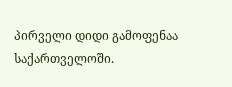პირველი დიდი გამოფენაა საქართველოში.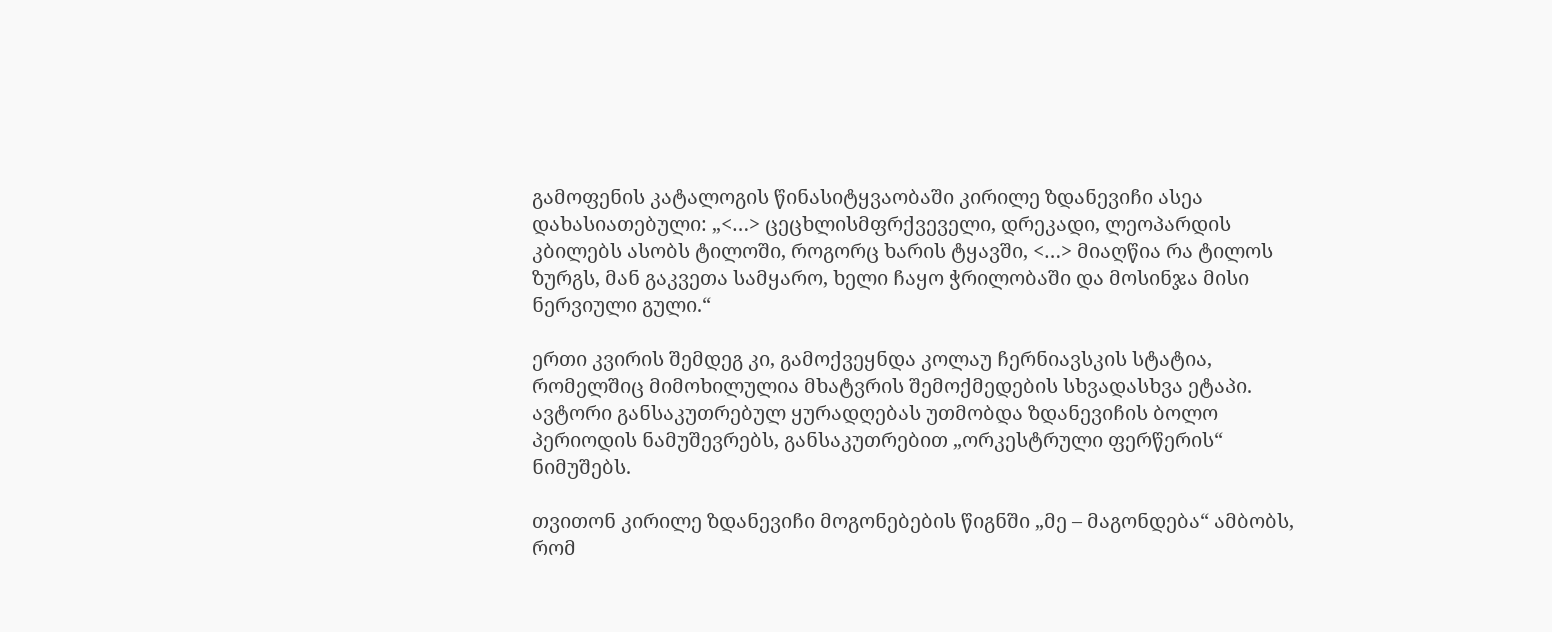გამოფენის კატალოგის წინასიტყვაობაში კირილე ზდანევიჩი ასეა დახასიათებული: „<…> ცეცხლისმფრქვეველი, დრეკადი, ლეოპარდის კბილებს ასობს ტილოში, როგორც ხარის ტყავში, <…> მიაღწია რა ტილოს ზურგს, მან გაკვეთა სამყარო, ხელი ჩაყო ჭრილობაში და მოსინჯა მისი ნერვიული გული.“

ერთი კვირის შემდეგ კი, გამოქვეყნდა კოლაუ ჩერნიავსკის სტატია, რომელშიც მიმოხილულია მხატვრის შემოქმედების სხვადასხვა ეტაპი. ავტორი განსაკუთრებულ ყურადღებას უთმობდა ზდანევიჩის ბოლო პერიოდის ნამუშევრებს, განსაკუთრებით „ორკესტრული ფერწერის“ ნიმუშებს.

თვითონ კირილე ზდანევიჩი მოგონებების წიგნში „მე – მაგონდება“ ამბობს, რომ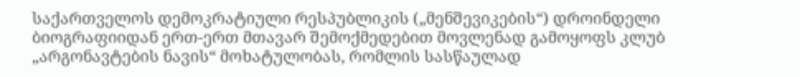საქართველოს დემოკრატიული რესპუბლიკის („მენშევიკების“) დროინდელი ბიოგრაფიიდან ერთ-ერთ მთავარ შემოქმედებით მოვლენად გამოყოფს კლუბ „არგონავტების ნავის“ მოხატულობას, რომლის სასწაულად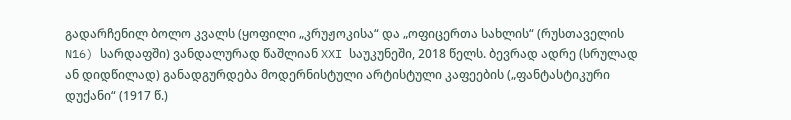გადარჩენილ ბოლო კვალს (ყოფილი „კრუჟოკისა“ და „ოფიცერთა სახლის“ (რუსთაველის N16) სარდაფში) ვანდალურად წაშლიან XXI საუკუნეში, 2018 წელს. ბევრად ადრე (სრულად ან დიდწილად) განადგურდება მოდერნისტული არტისტული კაფეების („ფანტასტიკური დუქანი“ (1917 წ.)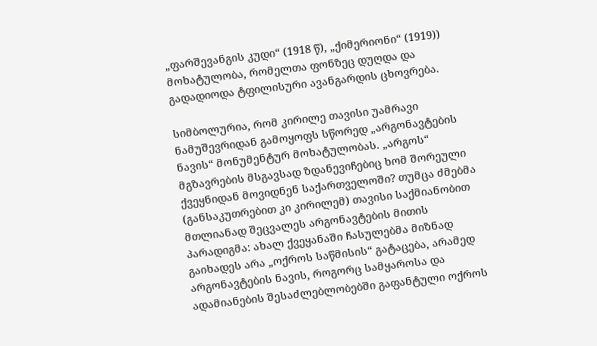„ფარშევანგის კუდი“ (1918 წ), „ქიმერიონი“ (1919)) მოხატულობა, რომელთა ფონზეც დუღდა და გადადიოდა ტფილისური ავანგარდის ცხოვრება.

სიმბოლურია, რომ კირილე თავისი უამრავი ნამუშევრიდან გამოყოფს სწორედ „არგონავტების ნავის“ მონუმენტურ მოხატულობას. „არგოს“ მგზავრების მსგავსად ზდანევიჩებიც ხომ შორეული ქვეყნიდან მოვიდნენ საქართველოში? თუმცა ძმებმა (განსაკუთრებით კი კირილემ) თავისი საქმიანობით მთლიანად შეცვალეს არგონავტების მითის პარადიგმა: ახალ ქვეყანაში ჩასულებმა მიზნად გაიხადეს არა „ოქროს საწმისის“ გატაცება, არამედ არგონავტების ნავის, როგორც სამყაროსა და ადამიანების შესაძლებლობებში გაფანტული ოქროს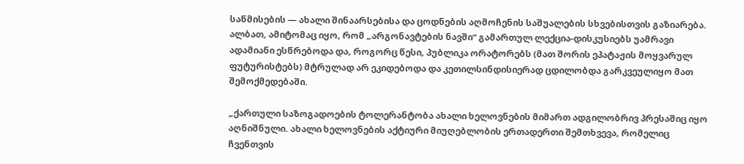საწმისების — ახალი შინაარსებისა და ცოდნების აღმოჩენის საშუალების სხვებისთვის გაზიარება. ალბათ, ამიტომაც იყო, რომ „არგონავტების ნავში“ გამართულ ლექცია-დისკუსიებს უამრავი ადამიანი ესწრებოდა და, როგორც წესი, პუბლიკა ორატორებს (მათ შორის ეპატაჟის მოყვარულ ფუტურისტებს) მტრულად არ ეკიდებოდა და კეთილსინდისიერად ცდილობდა გარკვეულიყო მათ შემოქმედებაში.

„ქართული საზოგადოების ტოლერანტობა ახალი ხელოვნების მიმართ ადგილობრივ პრესაშიც იყო აღნიშნული. ახალი ხელოვნების აქტიური მიუღებლობის ერთადერთი შემთხვევა, რომელიც ჩვენთვის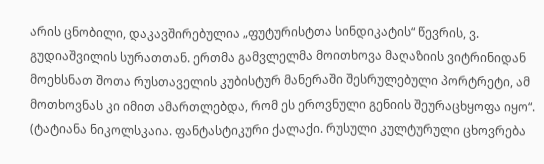არის ცნობილი, დაკავშირებულია „ფუტურისტთა სინდიკატის“ წევრის, ვ. გუდიაშვილის სურათთან. ერთმა გამვლელმა მოითხოვა მაღაზიის ვიტრინიდან მოეხსნათ შოთა რუსთაველის კუბისტურ მანერაში შესრულებული პორტრეტი, ამ მოთხოვნას კი იმით ამართლებდა, რომ ეს ეროვნული გენიის შეურაცხყოფა იყო“. (ტატიანა ნიკოლსკაია. ფანტასტიკური ქალაქი. რუსული კულტურული ცხოვრება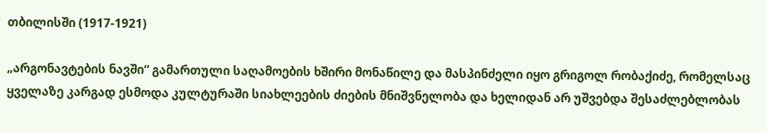თბილისში (1917-1921)

„არგონავტების ნავში“ გამართული საღამოების ხშირი მონაწილე და მასპინძელი იყო გრიგოლ რობაქიძე, რომელსაც ყველაზე კარგად ესმოდა კულტურაში სიახლეების ძიების მნიშვნელობა და ხელიდან არ უშვებდა შესაძლებლობას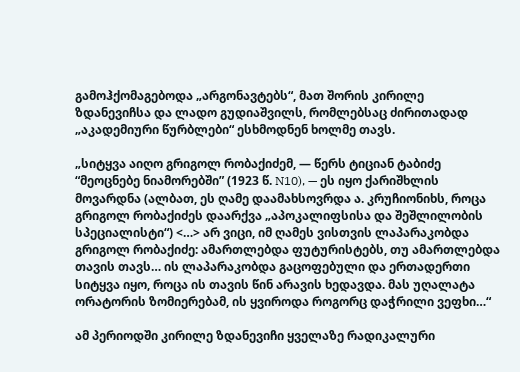გამოჰქომაგებოდა „არგონავტებს“, მათ შორის კირილე ზდანევიჩსა და ლადო გუდიაშვილს, რომლებსაც ძირითადად „აკადემიური წურბლები“ ესხმოდნენ ხოლმე თავს.

„სიტყვა აიღო გრიგოლ რობაქიძემ, — წერს ტიციან ტაბიძე “მეოცნებე ნიამორებში” (1923 წ. N10), — ეს იყო ქარიშხლის მოვარდნა (ალბათ, ეს ღამე დაამახსოვრდა ა. კრუჩიონიხს, როცა გრიგოლ რობაქიძეს დაარქვა „აპოკალიფსისა და შეშლილობის სპეციალისტი“) <…> არ ვიცი, იმ ღამეს ვისთვის ლაპარაკობდა გრიგოლ რობაქიძე: ამართლებდა ფუტურისტებს, თუ ამართლებდა თავის თავს… ის ლაპარაკობდა გაცოფებული და ერთადერთი სიტყვა იყო, როცა ის თავის წინ არავის ხედავდა. მას უღალატა ორატორის ზომიერებამ, ის ყვიროდა როგორც დაჭრილი ვეფხი…“

ამ პერიოდში კირილე ზდანევიჩი ყველაზე რადიკალური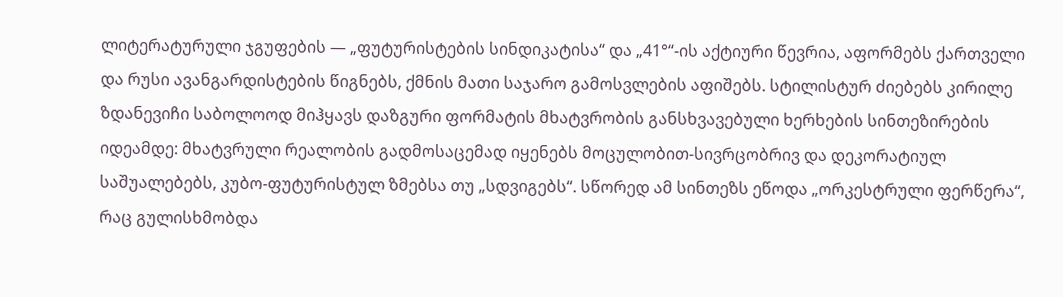ლიტერატურული ჯგუფების — „ფუტურისტების სინდიკატისა“ და „41°“-ის აქტიური წევრია, აფორმებს ქართველი და რუსი ავანგარდისტების წიგნებს, ქმნის მათი საჯარო გამოსვლების აფიშებს. სტილისტურ ძიებებს კირილე ზდანევიჩი საბოლოოდ მიჰყავს დაზგური ფორმატის მხატვრობის განსხვავებული ხერხების სინთეზირების იდეამდე: მხატვრული რეალობის გადმოსაცემად იყენებს მოცულობით-სივრცობრივ და დეკორატიულ საშუალებებს, კუბო-ფუტურისტულ ზმებსა თუ „სდვიგებს“. სწორედ ამ სინთეზს ეწოდა „ორკესტრული ფერწერა“, რაც გულისხმობდა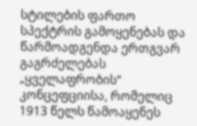სტილების ფართო სპექტრის გამოყენებას და წარმოადგენდა ერთგვარ გაგრძელებას „ყველაფრობის“ კონცეფციისა, რომელიც 1913 წელს წამოაყენეს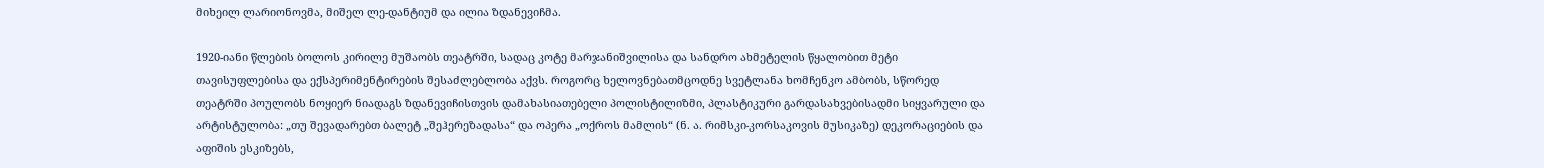მიხეილ ლარიონოვმა, მიშელ ლე-დანტიუმ და ილია ზდანევიჩმა.

1920-იანი წლების ბოლოს კირილე მუშაობს თეატრში, სადაც კოტე მარჯანიშვილისა და სანდრო ახმეტელის წყალობით მეტი თავისუფლებისა და ექსპერიმენტირების შესაძლებლობა აქვს. როგორც ხელოვნებათმცოდნე სვეტლანა ხომჩენკო ამბობს, სწორედ თეატრში პოულობს ნოყიერ ნიადაგს ზდანევიჩისთვის დამახასიათებელი პოლისტილიზმი, პლასტიკური გარდასახვებისადმი სიყვარული და არტისტულობა: „თუ შევადარებთ ბალეტ „შეჰერეზადასა“ და ოპერა „ოქროს მამლის“ (ნ. ა. რიმსკი-კორსაკოვის მუსიკაზე) დეკორაციების და აფიშის ესკიზებს,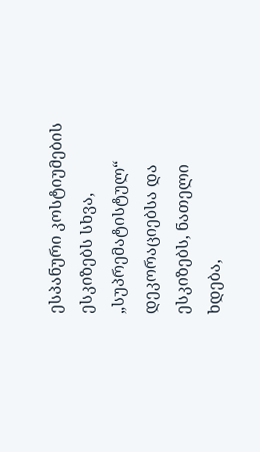ესპანური კოსტიუმების ესკიზებს სხვა, „სუპრემატისტულ“ დეკორაციებსა და ესკიზებს, ნათელი ხდება,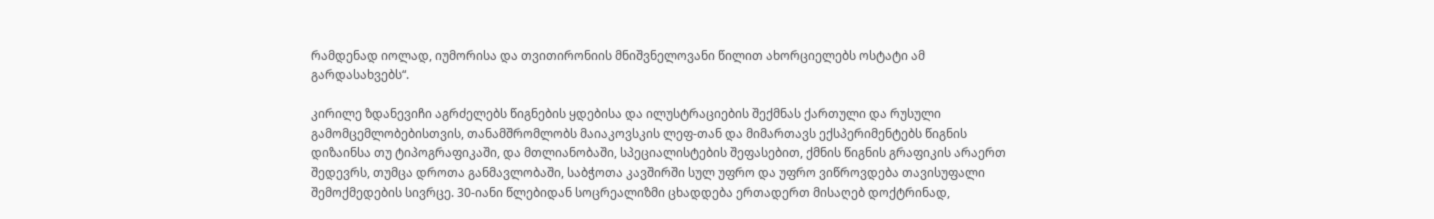რამდენად იოლად, იუმორისა და თვითირონიის მნიშვნელოვანი წილით ახორციელებს ოსტატი ამ გარდასახვებს“.

კირილე ზდანევიჩი აგრძელებს წიგნების ყდებისა და ილუსტრაციების შექმნას ქართული და რუსული გამომცემლობებისთვის, თანამშრომლობს მაიაკოვსკის ლეფ-თან და მიმართავს ექსპერიმენტებს წიგნის დიზაინსა თუ ტიპოგრაფიკაში, და მთლიანობაში, სპეციალისტების შეფასებით, ქმნის წიგნის გრაფიკის არაერთ შედევრს, თუმცა დროთა განმავლობაში, საბჭოთა კავშირში სულ უფრო და უფრო ვიწროვდება თავისუფალი შემოქმედების სივრცე. 30-იანი წლებიდან სოცრეალიზმი ცხადდება ერთადერთ მისაღებ დოქტრინად,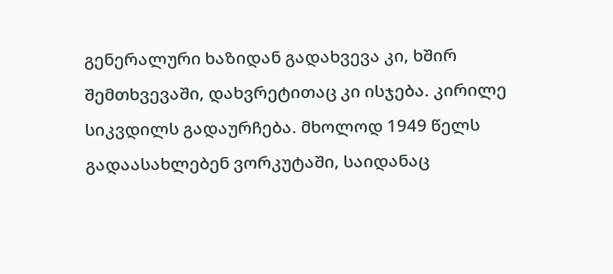გენერალური ხაზიდან გადახვევა კი, ხშირ შემთხვევაში, დახვრეტითაც კი ისჯება. კირილე სიკვდილს გადაურჩება. მხოლოდ 1949 წელს გადაასახლებენ ვორკუტაში, საიდანაც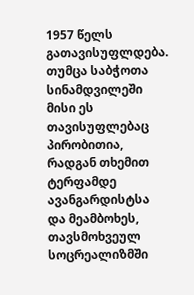1957 წელს გათავისუფლდება. თუმცა საბჭოთა სინამდვილეში მისი ეს თავისუფლებაც პირობითია, რადგან თხემით ტერფამდე ავანგარდისტსა და მეამბოხეს, თავსმოხვეულ სოცრეალიზმში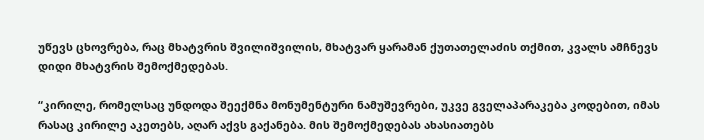უწევს ცხოვრება, რაც მხატვრის შვილიშვილის, მხატვარ ყარამან ქუთათელაძის თქმით, კვალს ამჩნევს დიდი მხატვრის შემოქმედებას.

“კირილე, რომელსაც უნდოდა შეექმნა მონუმენტური ნამუშევრები, უკვე გველაპარაკება კოდებით, იმას რასაც კირილე აკეთებს, აღარ აქვს გაქანება. მის შემოქმედებას ახასიათებს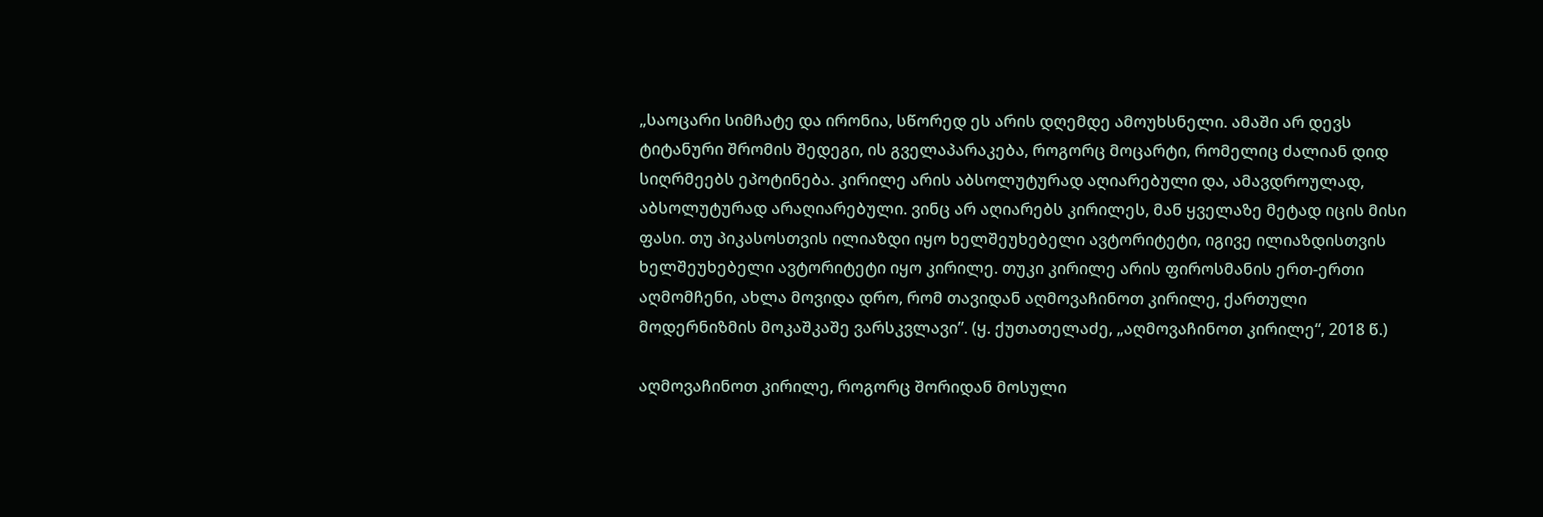„საოცარი სიმჩატე და ირონია, სწორედ ეს არის დღემდე ამოუხსნელი. ამაში არ დევს ტიტანური შრომის შედეგი, ის გველაპარაკება, როგორც მოცარტი, რომელიც ძალიან დიდ სიღრმეებს ეპოტინება. კირილე არის აბსოლუტურად აღიარებული და, ამავდროულად, აბსოლუტურად არაღიარებული. ვინც არ აღიარებს კირილეს, მან ყველაზე მეტად იცის მისი ფასი. თუ პიკასოსთვის ილიაზდი იყო ხელშეუხებელი ავტორიტეტი, იგივე ილიაზდისთვის ხელშეუხებელი ავტორიტეტი იყო კირილე. თუკი კირილე არის ფიროსმანის ერთ-ერთი აღმომჩენი, ახლა მოვიდა დრო, რომ თავიდან აღმოვაჩინოთ კირილე, ქართული მოდერნიზმის მოკაშკაშე ვარსკვლავი”. (ყ. ქუთათელაძე, „აღმოვაჩინოთ კირილე“, 2018 წ.)

აღმოვაჩინოთ კირილე, როგორც შორიდან მოსული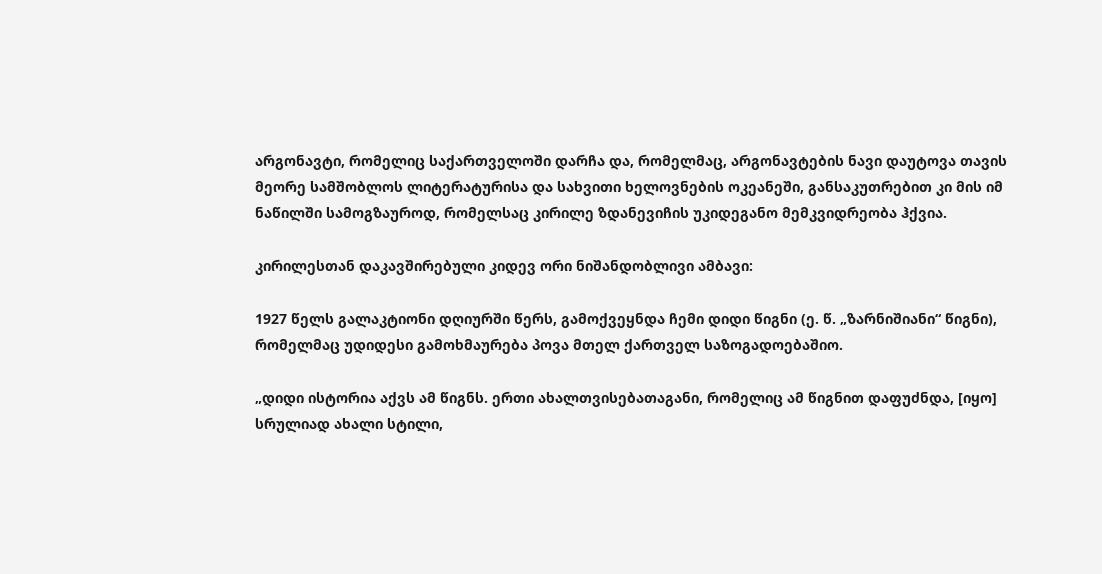არგონავტი, რომელიც საქართველოში დარჩა და, რომელმაც, არგონავტების ნავი დაუტოვა თავის მეორე სამშობლოს ლიტერატურისა და სახვითი ხელოვნების ოკეანეში, განსაკუთრებით კი მის იმ ნაწილში სამოგზაუროდ, რომელსაც კირილე ზდანევიჩის უკიდეგანო მემკვიდრეობა ჰქვია.

კირილესთან დაკავშირებული კიდევ ორი ნიშანდობლივი ამბავი:

1927 წელს გალაკტიონი დღიურში წერს, გამოქვეყნდა ჩემი დიდი წიგნი (ე. წ. „ზარნიშიანი“ წიგნი), რომელმაც უდიდესი გამოხმაურება პოვა მთელ ქართველ საზოგადოებაშიო.

„დიდი ისტორია აქვს ამ წიგნს. ერთი ახალთვისებათაგანი, რომელიც ამ წიგნით დაფუძნდა, [იყო] სრულიად ახალი სტილი,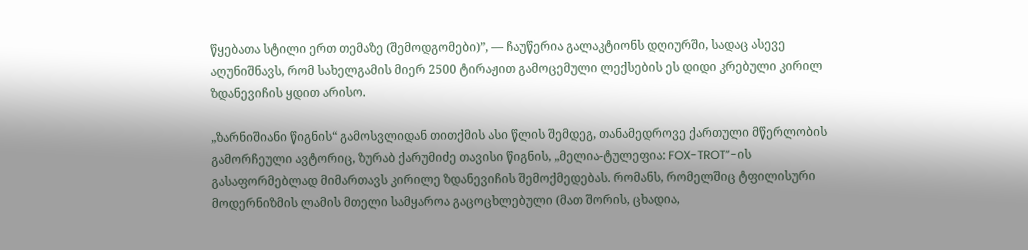წყებათა სტილი ერთ თემაზე (შემოდგომები)”, — ჩაუწერია გალაკტიონს დღიურში, სადაც ასევე აღუნიშნავს, რომ სახელგამის მიერ 2500 ტირაჟით გამოცემული ლექსების ეს დიდი კრებული კირილ ზდანევიჩის ყდით არისო.

„ზარნიშიანი წიგნის“ გამოსვლიდან თითქმის ასი წლის შემდეგ, თანამედროვე ქართული მწერლობის გამორჩეული ავტორიც, ზურაბ ქარუმიძე თავისი წიგნის, „მელია-ტულეფია: FOX-TROT”-ის გასაფორმებლად მიმართავს კირილე ზდანევიჩის შემოქმედებას. რომანს, რომელშიც ტფილისური მოდერნიზმის ლამის მთელი სამყაროა გაცოცხლებული (მათ შორის, ცხადია,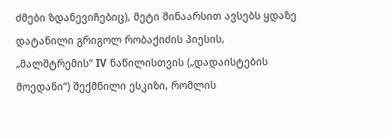ძმები ზდანევიჩებიც), მეტი შინაარსით ავსებს ყდაზე დატანილი გრიგოლ რობაქიძის პიესის, „მალშტრემის“ IV ნაწილისთვის („დადაისტების მოედანი“) შექმნილი ესკიზი, რომლის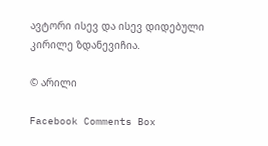ავტორი ისევ და ისევ დიდებული კირილე ზდანევიჩია.

© არილი

Facebook Comments Box